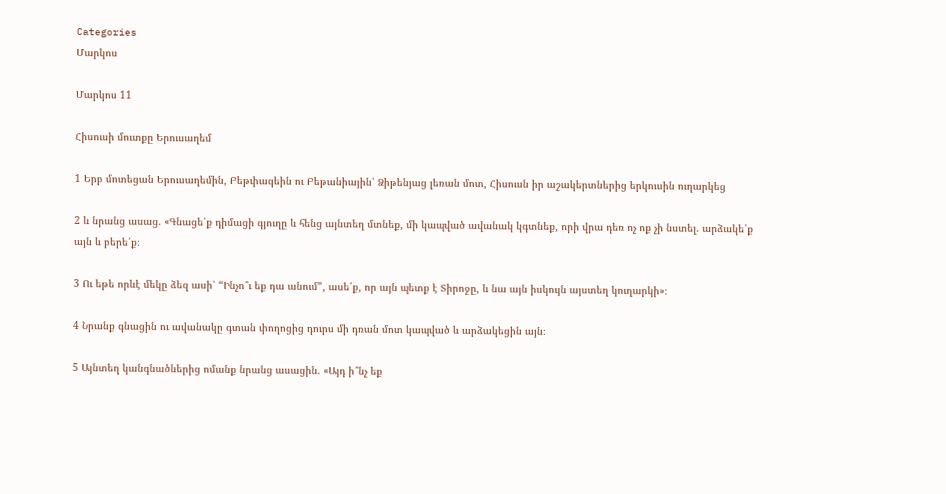Categories
Մարկոս

Մարկոս 11

Հիսուսի մուտքը Երուսաղեմ

1 Երբ մոտեցան Երուսաղեմին, Բեթփագեին ու Բեթանիային՝ Ձիթենյաց լեռան մոտ, Հիսուսն իր աշակերտներից երկուսին ուղարկեց

2 և նրանց ասաց. «Գնացե՛ք դիմացի գյուղը և հենց այնտեղ մտնեք, մի կապված ավանակ կգտնեք, որի վրա դեռ ոչ ոք չի նստել. արձակե՛ք այն և բերե՛ք։

3 Ու եթե որևէ մեկը ձեզ ասի՝ “Ինչո՞ւ եք դա անում”, ասե՛ք, որ այն պետք է Տիրոջը, և նա այն իսկույն այստեղ կուղարկի»։

4 Նրանք գնացին ու ավանակը գտան փողոցից դուրս մի դռան մոտ կապված և արձակեցին այն։

5 Այնտեղ կանգնածներից ոմանք նրանց ասացին. «Այդ ի՞նչ եք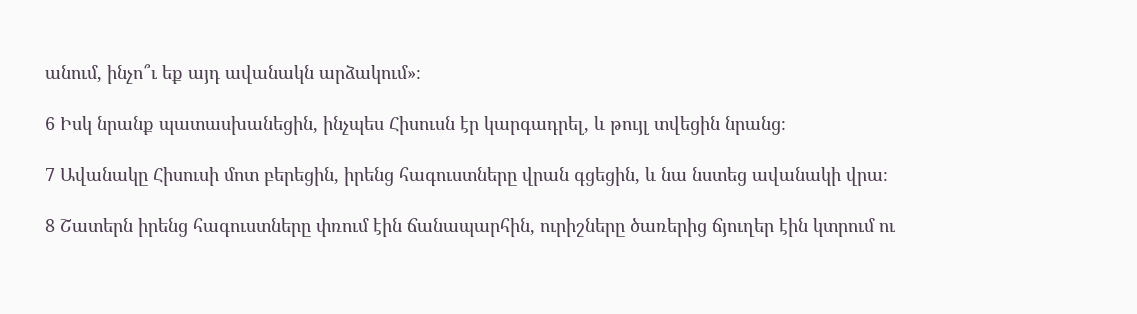անում, ինչո՞ւ եք այդ ավանակն արձակում»։

6 Իսկ նրանք պատասխանեցին, ինչպես Հիսուսն էր կարգադրել, և թույլ տվեցին նրանց։

7 Ավանակը Հիսուսի մոտ բերեցին, իրենց հագուստները վրան գցեցին, և նա նստեց ավանակի վրա։

8 Շատերն իրենց հագուստները փռում էին ճանապարհին, ուրիշները ծառերից ճյուղեր էին կտրում ու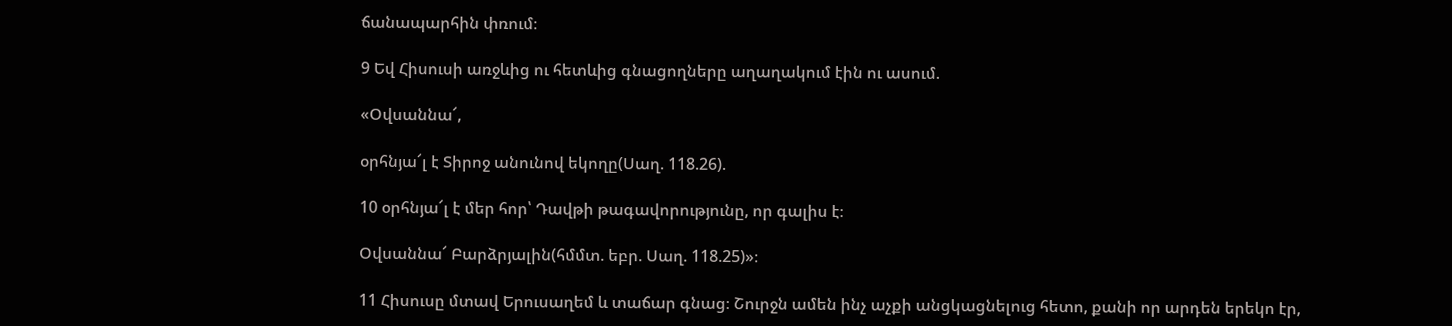ճանապարհին փռում։

9 Եվ Հիսուսի առջևից ու հետևից գնացողները աղաղակում էին ու ասում.

«Օվսաննա՜,

օրհնյա՜լ է Տիրոջ անունով եկողը(Սաղ. 118.26).

10 օրհնյա՜լ է մեր հոր՝ Դավթի թագավորությունը, որ գալիս է։

Օվսաննա՜ Բարձրյալին(հմմտ. եբր. Սաղ. 118.25)»։

11 Հիսուսը մտավ Երուսաղեմ և տաճար գնաց։ Շուրջն ամեն ինչ աչքի անցկացնելուց հետո, քանի որ արդեն երեկո էր,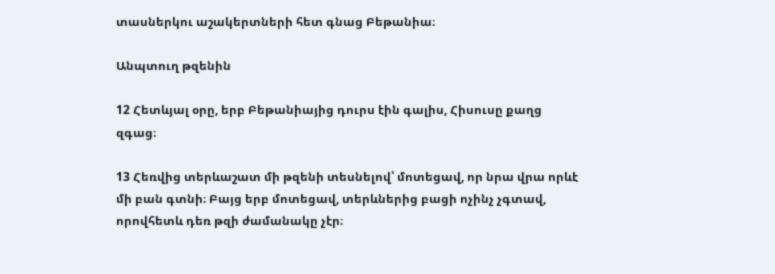տասներկու աշակերտների հետ գնաց Բեթանիա։

Անպտուղ թզենին

12 Հետևյալ օրը, երբ Բեթանիայից դուրս էին գալիս, Հիսուսը քաղց զգաց։

13 Հեռվից տերևաշատ մի թզենի տեսնելով՝ մոտեցավ, որ նրա վրա որևէ մի բան գտնի։ Բայց երբ մոտեցավ, տերևներից բացի ոչինչ չգտավ, որովհետև դեռ թզի ժամանակը չէր։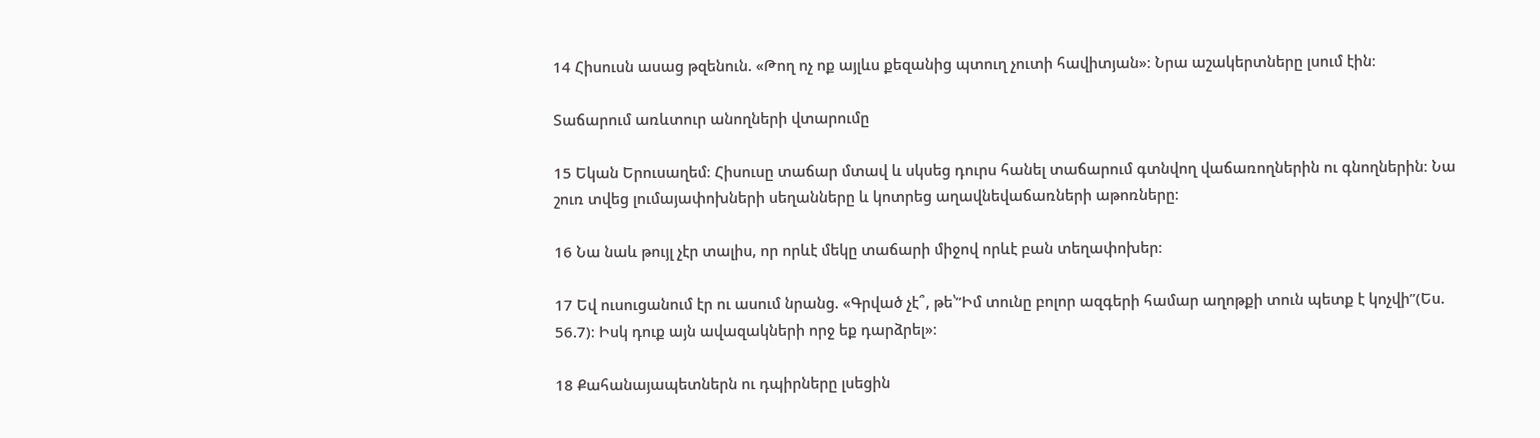14 Հիսուսն ասաց թզենուն. «Թող ոչ ոք այլևս քեզանից պտուղ չուտի հավիտյան»։ Նրա աշակերտները լսում էին։

Տաճարում առևտուր անողների վտարումը

15 Եկան Երուսաղեմ։ Հիսուսը տաճար մտավ և սկսեց դուրս հանել տաճարում գտնվող վաճառողներին ու գնողներին։ Նա շուռ տվեց լումայափոխների սեղանները և կոտրեց աղավնեվաճառների աթոռները։

16 Նա նաև թույլ չէր տալիս, որ որևէ մեկը տաճարի միջով որևէ բան տեղափոխեր։

17 Եվ ուսուցանում էր ու ասում նրանց. «Գրված չէ՞, թե՝”Իմ տունը բոլոր ազգերի համար աղոթքի տուն պետք է կոչվի”(Ես. 56.7)։ Իսկ դուք այն ավազակների որջ եք դարձրել»։

18 Քահանայապետներն ու դպիրները լսեցին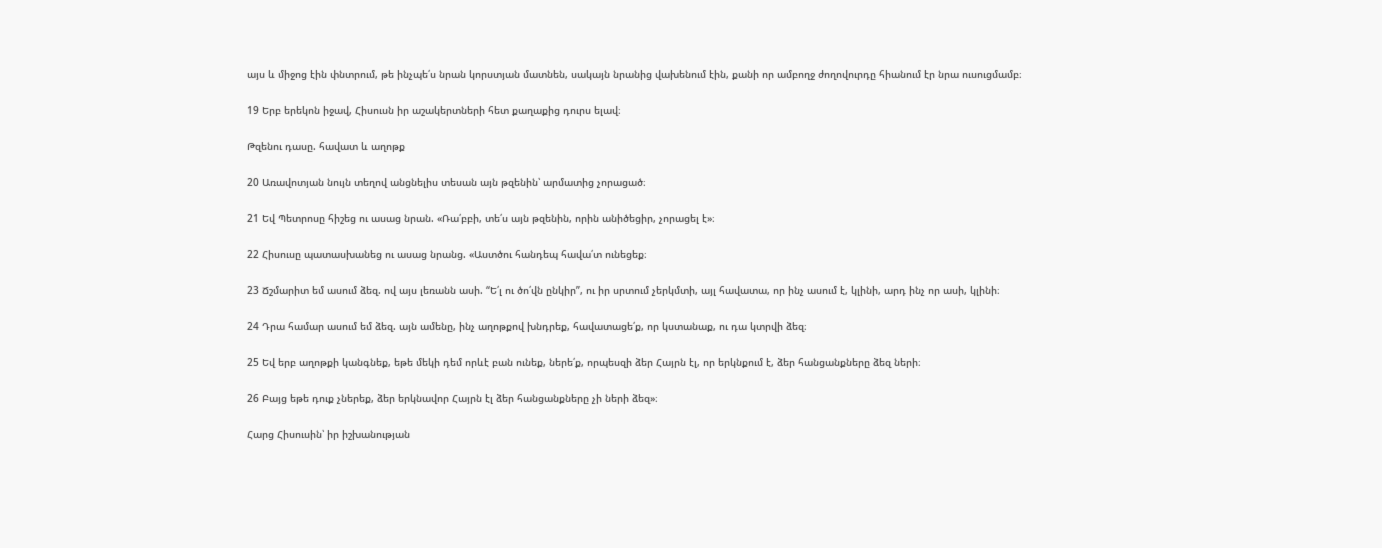այս և միջոց էին փնտրում, թե ինչպե՛ս նրան կորստյան մատնեն, սակայն նրանից վախենում էին, քանի որ ամբողջ ժողովուրդը հիանում էր նրա ուսուցմամբ։

19 Երբ երեկոն իջավ, Հիսուսն իր աշակերտների հետ քաղաքից դուրս ելավ։

Թզենու դասը. հավատ և աղոթք

20 Առավոտյան նույն տեղով անցնելիս տեսան այն թզենին՝ արմատից չորացած։

21 Եվ Պետրոսը հիշեց ու ասաց նրան. «Ռա՛բբի, տե՛ս այն թզենին, որին անիծեցիր, չորացել է»։

22 Հիսուսը պատասխանեց ու ասաց նրանց. «Աստծու հանդեպ հավա՛տ ունեցեք։

23 Ճշմարիտ եմ ասում ձեզ. ով այս լեռանն ասի. “Ե՛լ ու ծո՛վն ընկիր”, ու իր սրտում չերկմտի, այլ հավատա, որ ինչ ասում է, կլինի, արդ ինչ որ ասի, կլինի։

24 Դրա համար ասում եմ ձեզ. այն ամենը, ինչ աղոթքով խնդրեք, հավատացե՛ք, որ կստանաք, ու դա կտրվի ձեզ։

25 Եվ երբ աղոթքի կանգնեք, եթե մեկի դեմ որևէ բան ունեք, ներե՛ք, որպեսզի ձեր Հայրն էլ, որ երկնքում է, ձեր հանցանքները ձեզ ների։

26 Բայց եթե դուք չներեք, ձեր երկնավոր Հայրն էլ ձեր հանցանքները չի ների ձեզ»։

Հարց Հիսուսին՝ իր իշխանության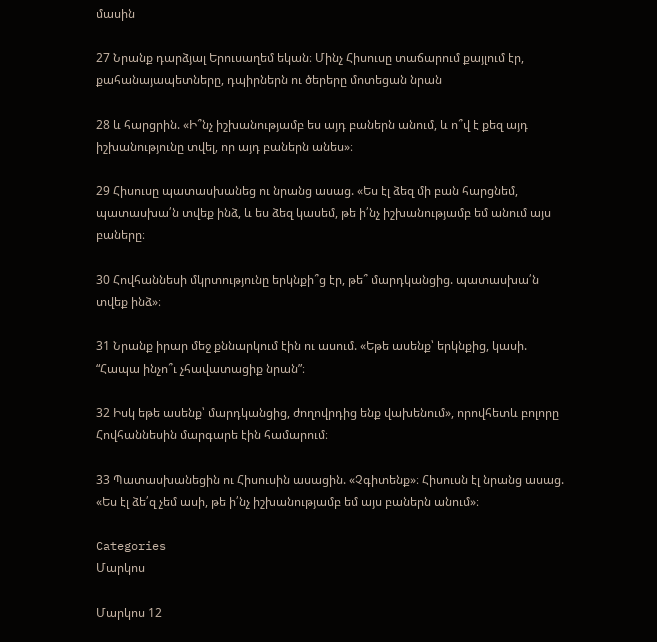մասին

27 Նրանք դարձյալ Երուսաղեմ եկան։ Մինչ Հիսուսը տաճարում քայլում էր, քահանայապետները, դպիրներն ու ծերերը մոտեցան նրան

28 և հարցրին. «Ի՞նչ իշխանությամբ ես այդ բաներն անում, և ո՞վ է քեզ այդ իշխանությունը տվել, որ այդ բաներն անես»։

29 Հիսուսը պատասխանեց ու նրանց ասաց. «Ես էլ ձեզ մի բան հարցնեմ, պատասխա՛ն տվեք ինձ, և ես ձեզ կասեմ, թե ի՛նչ իշխանությամբ եմ անում այս բաները։

30 Հովհաննեսի մկրտությունը երկնքի՞ց էր, թե՞ մարդկանցից. պատասխա՛ն տվեք ինձ»։

31 Նրանք իրար մեջ քննարկում էին ու ասում. «Եթե ասենք՝ երկնքից, կասի. “Հապա ինչո՞ւ չհավատացիք նրան”։

32 Իսկ եթե ասենք՝ մարդկանցից, ժողովրդից ենք վախենում», որովհետև բոլորը Հովհաննեսին մարգարե էին համարում։

33 Պատասխանեցին ու Հիսուսին ասացին. «Չգիտենք»։ Հիսուսն էլ նրանց ասաց. «Ես էլ ձե՛զ չեմ ասի, թե ի՛նչ իշխանությամբ եմ այս բաներն անում»։

Categories
Մարկոս

Մարկոս 12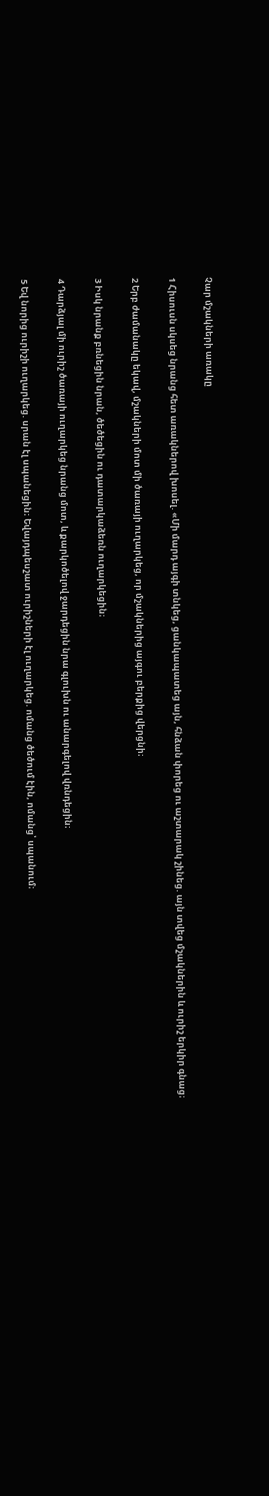Չար մշակների առակը

1 Հիսուսն սկսեց նրանց հետ առակներով խոսել. «Մի մարդ այգի տնկեց, ցանկապատեց այն, հնձան փորեց ու աշտարակ շինեց. այն տվեց մշակներին և ուրիշ երկիր գնաց։

2 Երբ ժամանակը եկավ, մշակների մոտ մի ծառայի ուղարկեց, որ մշակներից այգու բերքից վերցնի։

3 Իսկ նրանք բռնեցին նրան, ծեծեցին ու դատարկաձեռն ուղարկեցին։

4 Դարձյալ մի ուրիշ ծառայի ուղարկեց նրանց մոտ, և քարկոծելով ջարդեցին նրա գլուխն ու անարգելով վռնդեցին։

5 Եվ նորից ուրիշի ուղարկեց. սրան էլ սպանեցին։ Եվայդպեսշատ ուրիշների էլ ուղարկեց. ոմանց ծեծում էին, ոմանց՝ սպանում։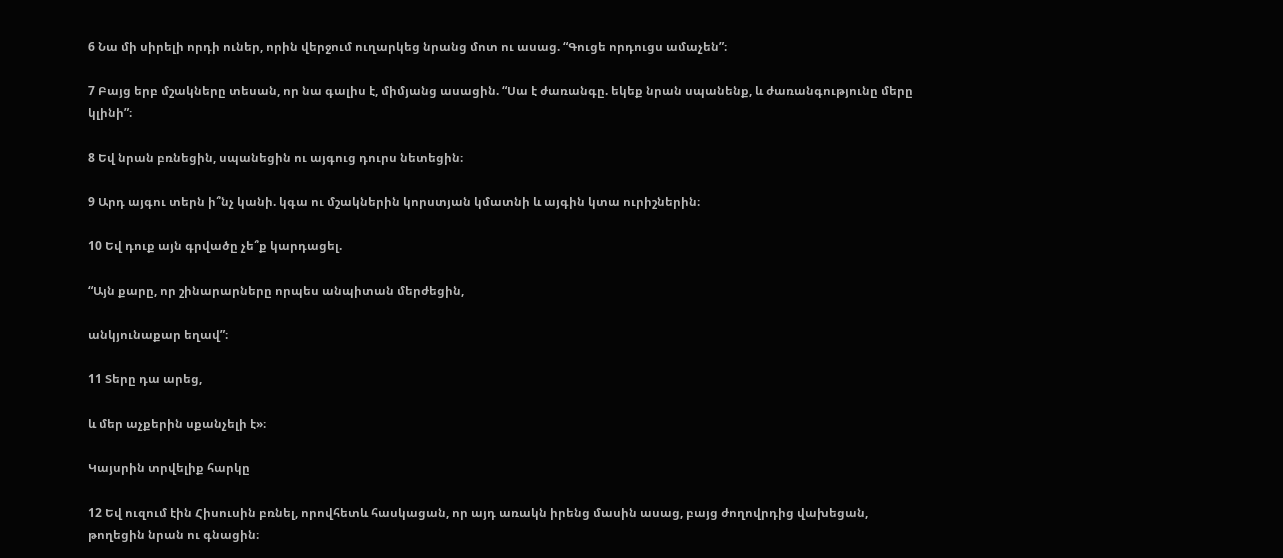6 Նա մի սիրելի որդի ուներ, որին վերջում ուղարկեց նրանց մոտ ու ասաց. “Գուցե որդուցս ամաչեն”։

7 Բայց երբ մշակները տեսան, որ նա գալիս է, միմյանց ասացին. “Սա է ժառանգը. եկեք նրան սպանենք, և ժառանգությունը մերը կլինի”։

8 Եվ նրան բռնեցին, սպանեցին ու այգուց դուրս նետեցին։

9 Արդ այգու տերն ի՞նչ կանի. կգա ու մշակներին կորստյան կմատնի և այգին կտա ուրիշներին։

10 Եվ դուք այն գրվածը չե՞ք կարդացել.

“Այն քարը, որ շինարարները որպես անպիտան մերժեցին,

անկյունաքար եղավ”։

11 Տերը դա արեց,

և մեր աչքերին սքանչելի է»։

Կայսրին տրվելիք հարկը

12 Եվ ուզում էին Հիսուսին բռնել, որովհետև հասկացան, որ այդ առակն իրենց մասին ասաց, բայց ժողովրդից վախեցան, թողեցին նրան ու գնացին։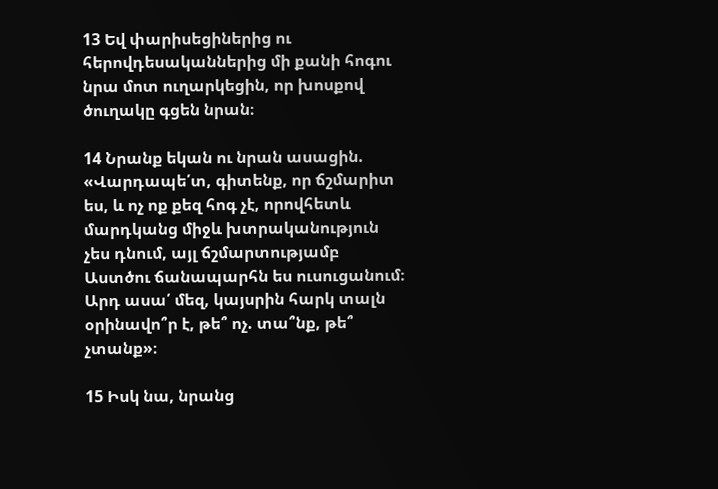13 Եվ փարիսեցիներից ու հերովդեսականներից մի քանի հոգու նրա մոտ ուղարկեցին, որ խոսքով ծուղակը գցեն նրան։

14 Նրանք եկան ու նրան ասացին. «Վարդապե՛տ, գիտենք, որ ճշմարիտ ես, և ոչ ոք քեզ հոգ չէ, որովհետև մարդկանց միջև խտրականություն չես դնում, այլ ճշմարտությամբ Աստծու ճանապարհն ես ուսուցանում։ Արդ ասա՛ մեզ, կայսրին հարկ տալն օրինավո՞ր է, թե՞ ոչ. տա՞նք, թե՞ չտանք»։

15 Իսկ նա, նրանց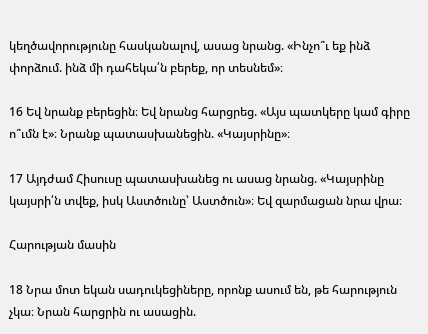կեղծավորությունը հասկանալով, ասաց նրանց. «Ինչո՞ւ եք ինձ փորձում. ինձ մի դահեկա՛ն բերեք, որ տեսնեմ»։

16 Եվ նրանք բերեցին։ Եվ նրանց հարցրեց. «Այս պատկերը կամ գիրը ո՞ւմն է»։ Նրանք պատասխանեցին. «Կայսրինը»։

17 Այդժամ Հիսուսը պատասխանեց ու ասաց նրանց. «Կայսրինը կայսրի՛ն տվեք, իսկ Աստծունը՝ Աստծուն»։ Եվ զարմացան նրա վրա։

Հարության մասին

18 Նրա մոտ եկան սադուկեցիները, որոնք ասում են, թե հարություն չկա։ Նրան հարցրին ու ասացին.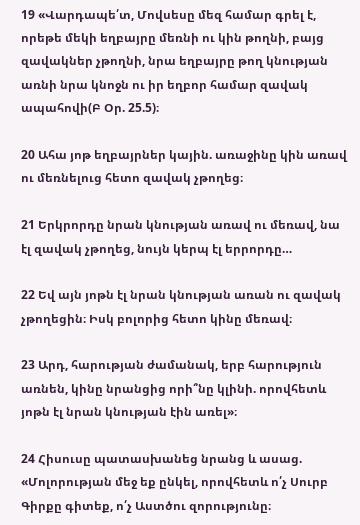19 «Վարդապե՛տ, Մովսեսը մեզ համար գրել է, որեթե մեկի եղբայրը մեռնի ու կին թողնի, բայց զավակներ չթողնի, նրա եղբայրը թող կնության առնի նրա կնոջն ու իր եղբոր համար զավակ ապահովի(Բ Օր. 25.5)։

20 Ահա յոթ եղբայրներ կային. առաջինը կին առավ ու մեռնելուց հետո զավակ չթողեց։

21 Երկրորդը նրան կնության առավ ու մեռավ, նա էլ զավակ չթողեց, նույն կերպ էլ երրորդը…

22 Եվ այն յոթն էլ նրան կնության առան ու զավակ չթողեցին։ Իսկ բոլորից հետո կինը մեռավ։

23 Արդ, հարության ժամանակ, երբ հարություն առնեն, կինը նրանցից որի՞նը կլինի. որովհետև յոթն էլ նրան կնության էին առել»։

24 Հիսուսը պատասխանեց նրանց և ասաց. «Մոլորության մեջ եք ընկել, որովհետև ո՛չ Սուրբ Գիրքը գիտեք, ո՛չ Աստծու զորությունը։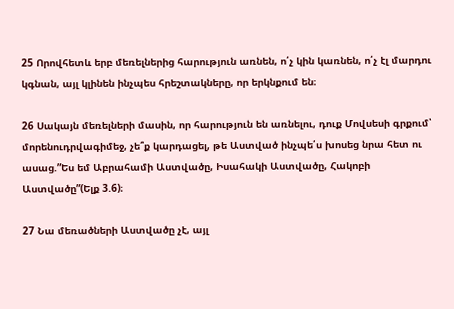25 Որովհետև երբ մեռելներից հարություն առնեն, ո՛չ կին կառնեն, ո՛չ էլ մարդու կգնան, այլ կլինեն ինչպես հրեշտակները, որ երկնքում են։

26 Սակայն մեռելների մասին, որ հարություն են առնելու, դուք Մովսեսի գրքում՝ մորենուդրվագիմեջ, չե՞ք կարդացել, թե Աստված ինչպե՛ս խոսեց նրա հետ ու ասաց.”Ես եմ Աբրահամի Աստվածը, Իսահակի Աստվածը, Հակոբի Աստվածը”(Ելք 3.6)։

27 Նա մեռածների Աստվածը չէ, այլ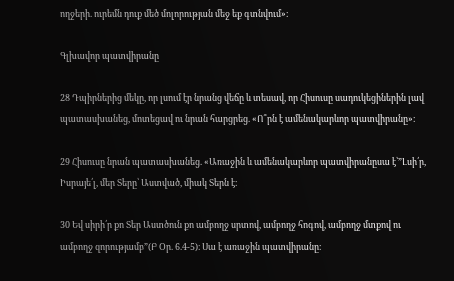ողջերի. ուրեմն դուք մեծ մոլորության մեջ եք գտնվում»։

Գլխավոր պատվիրանը

28 Դպիրներից մեկը, որ լսում էր նրանց վեճը և տեսավ, որ Հիսուսը սադուկեցիներին լավ պատասխանեց, մոտեցավ ու նրան հարցրեց. «Ո՞րն է ամենակարևոր պատվիրանը»։

29 Հիսուսը նրան պատասխանեց. «Առաջին և ամենակարևոր պատվիրանըսա է՝”Լսի՛ր, Իսրայե՛լ, մեր Տերը՝ Աստված, միակ Տերն է։

30 Եվ սիրի՛ր քո Տեր Աստծուն քո ամբողջ սրտով, ամբողջ հոգով, ամբողջ մտքով ու ամբողջ զորությամբ”(Բ Օր. 6.4-5)։ Սա է առաջին պատվիրանը։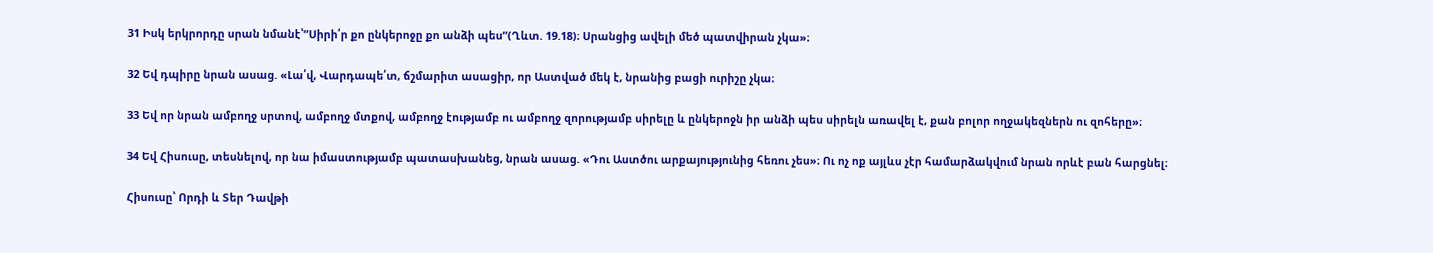31 Իսկ երկրորդը սրան նմանէ՝”Սիրի՛ր քո ընկերոջը քո անձի պես”(Ղևտ. 19.18)։ Սրանցից ավելի մեծ պատվիրան չկա»։

32 Եվ դպիրը նրան ասաց. «Լա՛վ, Վարդապե՛տ, ճշմարիտ ասացիր, որ Աստված մեկ է, նրանից բացի ուրիշը չկա։

33 Եվ որ նրան ամբողջ սրտով, ամբողջ մտքով, ամբողջ էությամբ ու ամբողջ զորությամբ սիրելը և ընկերոջն իր անձի պես սիրելն առավել է, քան բոլոր ողջակեզներն ու զոհերը»։

34 Եվ Հիսուսը, տեսնելով, որ նա իմաստությամբ պատասխանեց, նրան ասաց. «Դու Աստծու արքայությունից հեռու չես»։ Ու ոչ ոք այլևս չէր համարձակվում նրան որևէ բան հարցնել։

Հիսուսը՝ Որդի և Տեր Դավթի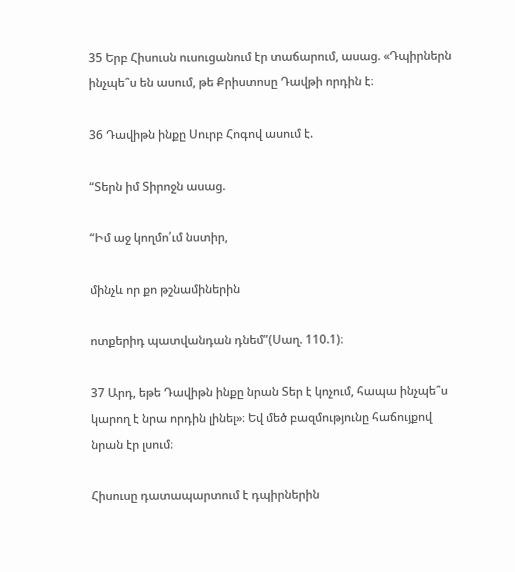35 Երբ Հիսուսն ուսուցանում էր տաճարում, ասաց. «Դպիրներն ինչպե՞ս են ասում, թե Քրիստոսը Դավթի որդին է։

36 Դավիթն ինքը Սուրբ Հոգով ասում է.

“Տերն իմ Տիրոջն ասաց.

“Իմ աջ կողմո՛ւմ նստիր,

մինչև որ քո թշնամիներին

ոտքերիդ պատվանդան դնեմ”(Սաղ. 110.1)։

37 Արդ, եթե Դավիթն ինքը նրան Տեր է կոչում, հապա ինչպե՞ս կարող է նրա որդին լինել»։ Եվ մեծ բազմությունը հաճույքով նրան էր լսում։

Հիսուսը դատապարտում է դպիրներին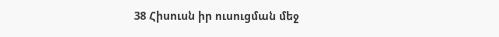38 Հիսուսն իր ուսուցման մեջ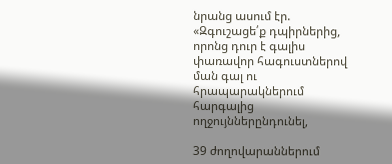նրանց ասում էր. «Զգուշացե՛ք դպիրներից, որոնց դուր է գալիս փառավոր հագուստներով ման գալ ու հրապարակներում հարգալից ողջույններընդունել,

39 ժողովարաններում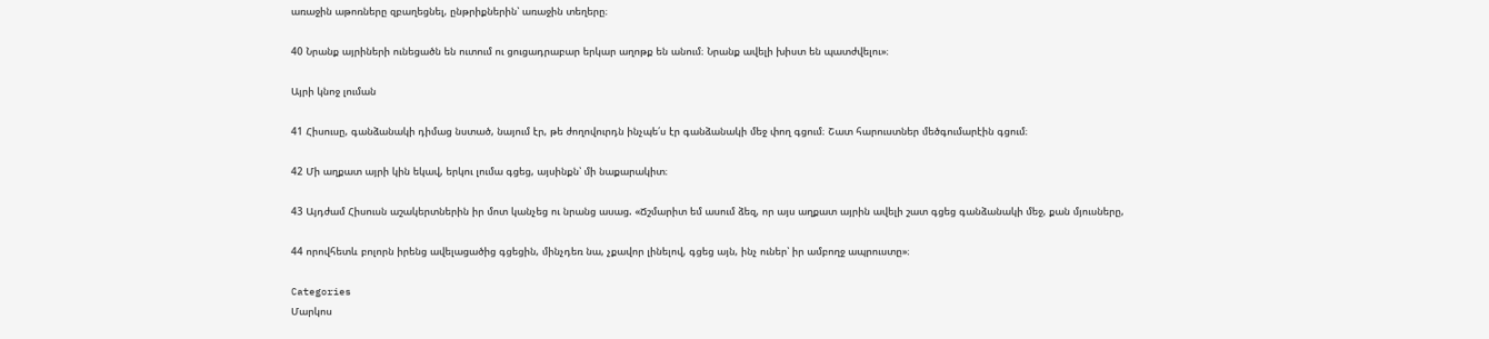առաջին աթոռները զբաղեցնել, ընթրիքներին՝ առաջին տեղերը։

40 Նրանք այրիների ունեցածն են ուտում ու ցուցադրաբար երկար աղոթք են անում։ Նրանք ավելի խիստ են պատժվելու»։

Այրի կնոջ լուման

41 Հիսուսը, գանձանակի դիմաց նստած, նայում էր, թե ժողովուրդն ինչպե՛ս էր գանձանակի մեջ փող գցում։ Շատ հարուստներ մեծգումարէին գցում։

42 Մի աղքատ այրի կին եկավ, երկու լումա գցեց, այսինքն՝ մի նաքարակիտ։

43 Այդժամ Հիսուսն աշակերտներին իր մոտ կանչեց ու նրանց ասաց. «Ճշմարիտ եմ ասում ձեզ, որ այս աղքատ այրին ավելի շատ գցեց գանձանակի մեջ, քան մյուսները,

44 որովհետև բոլորն իրենց ավելացածից գցեցին, մինչդեռ նա, չքավոր լինելով, գցեց այն, ինչ ուներ՝ իր ամբողջ ապրուստը»։

Categories
Մարկոս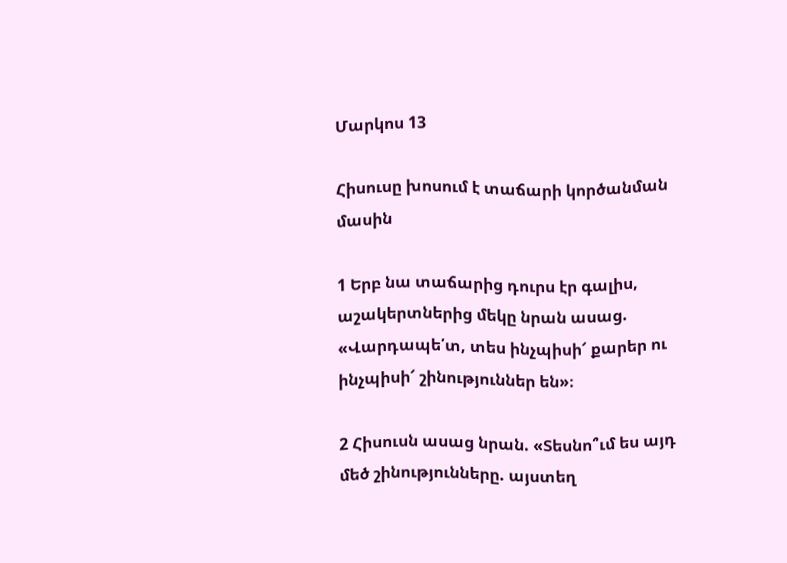Մարկոս 13

Հիսուսը խոսում է տաճարի կործանման մասին

1 Երբ նա տաճարից դուրս էր գալիս, աշակերտներից մեկը նրան ասաց. «Վարդապե՛տ, տես ինչպիսի՜ քարեր ու ինչպիսի՜ շինություններ են»։

2 Հիսուսն ասաց նրան. «Տեսնո՞ւմ ես այդ մեծ շինությունները. այստեղ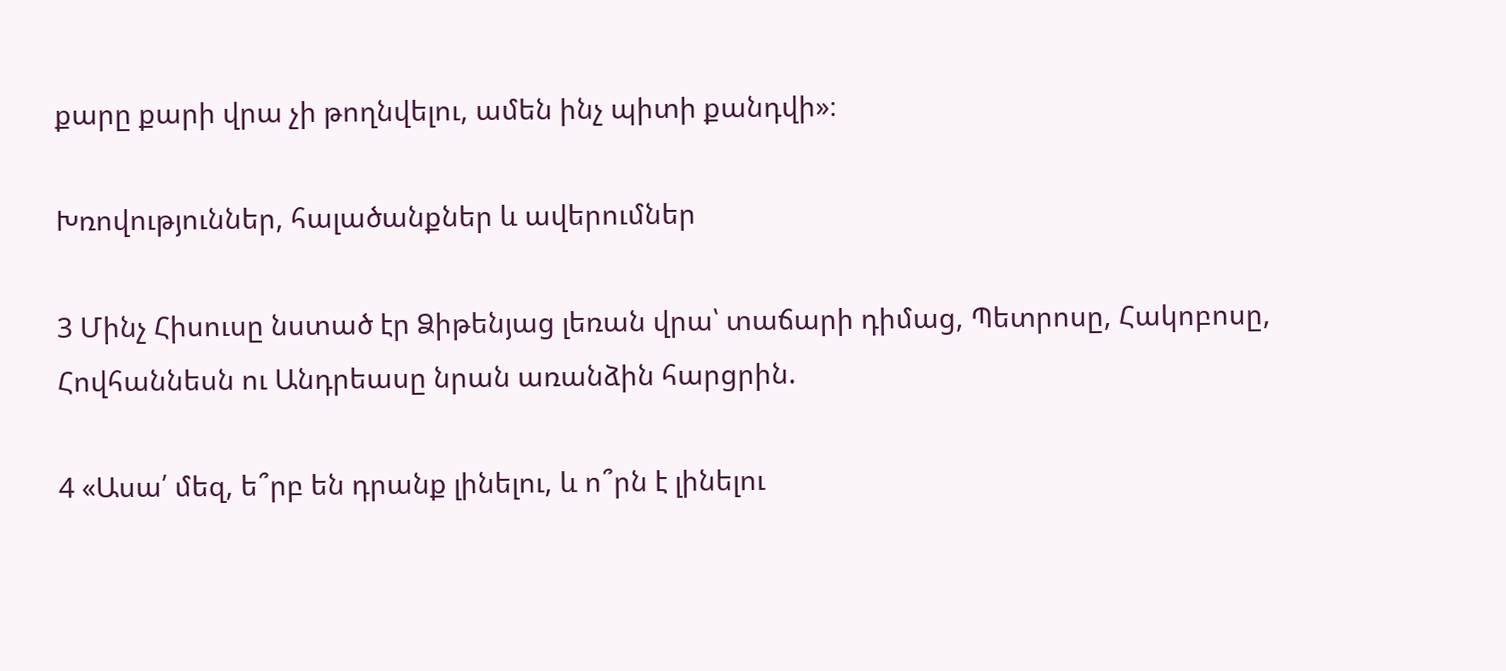քարը քարի վրա չի թողնվելու, ամեն ինչ պիտի քանդվի»։

Խռովություններ, հալածանքներ և ավերումներ

3 Մինչ Հիսուսը նստած էր Ձիթենյաց լեռան վրա՝ տաճարի դիմաց, Պետրոսը, Հակոբոսը, Հովհաննեսն ու Անդրեասը նրան առանձին հարցրին.

4 «Ասա՛ մեզ, ե՞րբ են դրանք լինելու, և ո՞րն է լինելու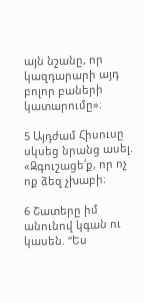այն նշանը, որ կազդարարի այդ բոլոր բաների կատարումը»։

5 Այդժամ Հիսուսը սկսեց նրանց ասել. «Զգուշացե՛ք, որ ոչ ոք ձեզ չխաբի։

6 Շատերը իմ անունով կգան ու կասեն. “Ես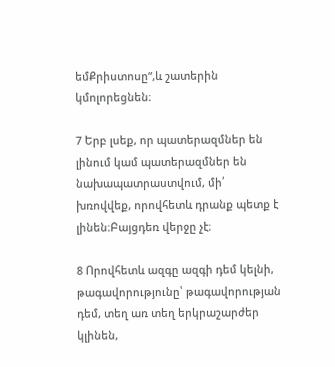եմՔրիստոսը”,և շատերին կմոլորեցնեն։

7 Երբ լսեք, որ պատերազմներ են լինում կամ պատերազմներ են նախապատրաստվում, մի՛ խռովվեք, որովհետև դրանք պետք է լինեն։Բայցդեռ վերջը չէ։

8 Որովհետև ազգը ազգի դեմ կելնի, թագավորությունը՝ թագավորության դեմ, տեղ առ տեղ երկրաշարժեր կլինեն,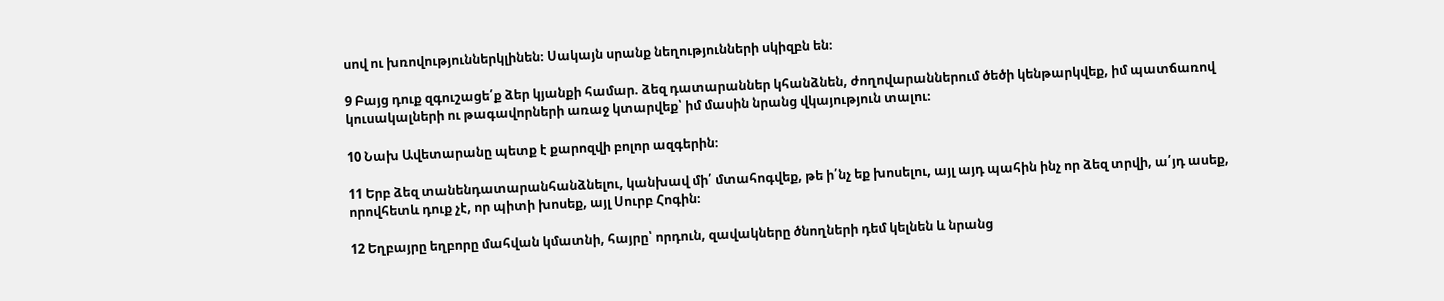սով ու խռովություններկլինեն։ Սակայն սրանք նեղությունների սկիզբն են։

9 Բայց դուք զգուշացե՛ք ձեր կյանքի համար. ձեզ դատարաններ կհանձնեն, ժողովարաններում ծեծի կենթարկվեք, իմ պատճառով կուսակալների ու թագավորների առաջ կտարվեք՝ իմ մասին նրանց վկայություն տալու։

10 Նախ Ավետարանը պետք է քարոզվի բոլոր ազգերին։

11 Երբ ձեզ տանենդատարանհանձնելու, կանխավ մի՛ մտահոգվեք, թե ի՛նչ եք խոսելու, այլ այդ պահին ինչ որ ձեզ տրվի, ա՛յդ ասեք, որովհետև դուք չէ, որ պիտի խոսեք, այլ Սուրբ Հոգին։

12 Եղբայրը եղբորը մահվան կմատնի, հայրը՝ որդուն, զավակները ծնողների դեմ կելնեն և նրանց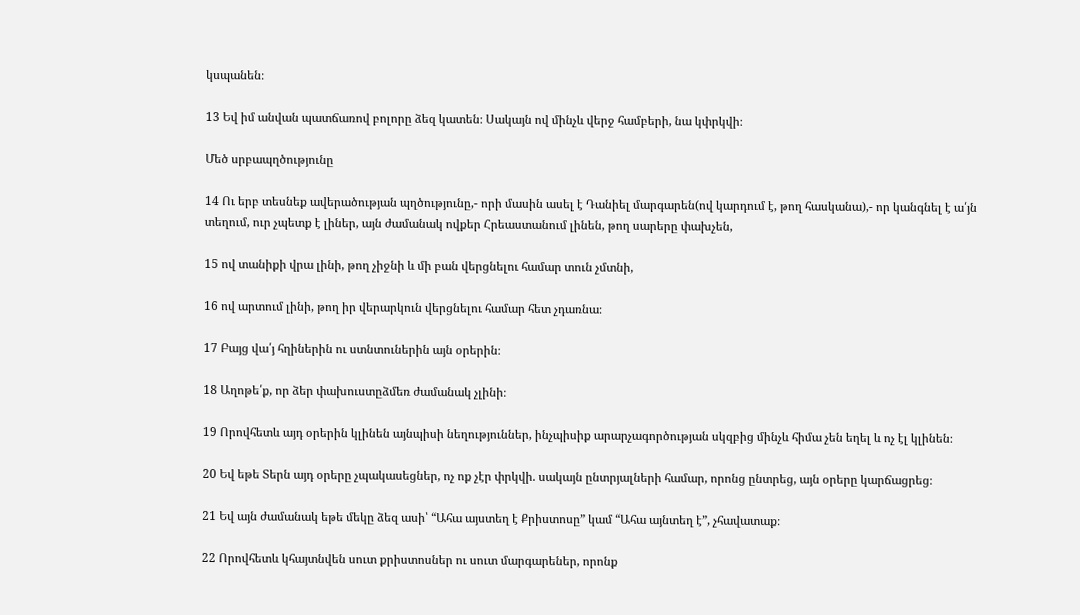կսպանեն։

13 Եվ իմ անվան պատճառով բոլորը ձեզ կատեն։ Սակայն ով մինչև վերջ համբերի, նա կփրկվի։

Մեծ սրբապղծությունը

14 Ու երբ տեսնեք ավերածության պղծությունը,- որի մասին ասել է Դանիել մարգարեն(ով կարդում է, թող հասկանա),- որ կանգնել է ա՛յն տեղում, ուր չպետք է լիներ, այն ժամանակ ովքեր Հրեաստանում լինեն, թող սարերը փախչեն,

15 ով տանիքի վրա լինի, թող չիջնի և մի բան վերցնելու համար տուն չմտնի,

16 ով արտում լինի, թող իր վերարկուն վերցնելու համար հետ չդառնա։

17 Բայց վա՛յ հղիներին ու ստնտուներին այն օրերին։

18 Աղոթե՛ք, որ ձեր փախուստըձմեռ ժամանակ չլինի։

19 Որովհետև այդ օրերին կլինեն այնպիսի նեղություններ, ինչպիսիք արարչագործության սկզբից մինչև հիմա չեն եղել և ոչ էլ կլինեն։

20 Եվ եթե Տերն այդ օրերը չպակասեցներ, ոչ ոք չէր փրկվի. սակայն ընտրյալների համար, որոնց ընտրեց, այն օրերը կարճացրեց։

21 Եվ այն ժամանակ եթե մեկը ձեզ ասի՝ “Ահա այստեղ է Քրիստոսը” կամ “Ահա այնտեղ է”, չհավատաք։

22 Որովհետև կհայտնվեն սուտ քրիստոսներ ու սուտ մարգարեներ, որոնք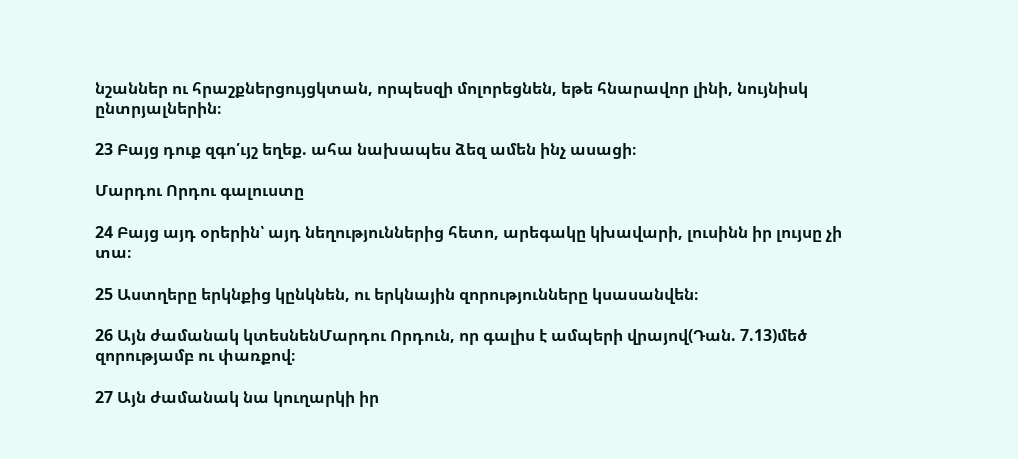նշաններ ու հրաշքներցույցկտան, որպեսզի մոլորեցնեն, եթե հնարավոր լինի, նույնիսկ ընտրյալներին։

23 Բայց դուք զգո՛ւյշ եղեք. ահա նախապես ձեզ ամեն ինչ ասացի։

Մարդու Որդու գալուստը

24 Բայց այդ օրերին՝ այդ նեղություններից հետո, արեգակը կխավարի, լուսինն իր լույսը չի տա։

25 Աստղերը երկնքից կընկնեն, ու երկնային զորությունները կսասանվեն։

26 Այն ժամանակ կտեսնենՄարդու Որդուն, որ գալիս է ամպերի վրայով(Դան. 7.13)մեծ զորությամբ ու փառքով։

27 Այն ժամանակ նա կուղարկի իր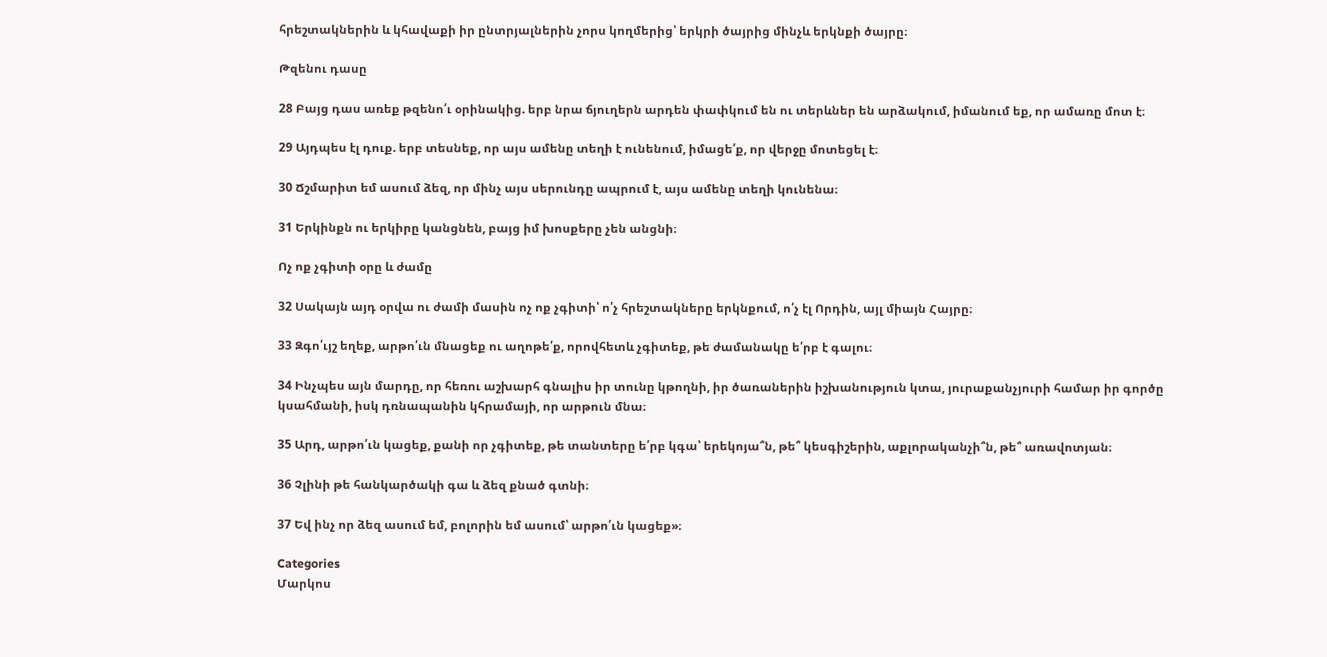հրեշտակներին և կհավաքի իր ընտրյալներին չորս կողմերից՝ երկրի ծայրից մինչև երկնքի ծայրը։

Թզենու դասը

28 Բայց դաս առեք թզենո՛ւ օրինակից. երբ նրա ճյուղերն արդեն փափկում են ու տերևներ են արձակում, իմանում եք, որ ամառը մոտ է։

29 Այդպես էլ դուք. երբ տեսնեք, որ այս ամենը տեղի է ունենում, իմացե՛ք, որ վերջը մոտեցել է։

30 Ճշմարիտ եմ ասում ձեզ, որ մինչ այս սերունդը ապրում է, այս ամենը տեղի կունենա։

31 Երկինքն ու երկիրը կանցնեն, բայց իմ խոսքերը չեն անցնի։

Ոչ ոք չգիտի օրը և ժամը

32 Սակայն այդ օրվա ու ժամի մասին ոչ ոք չգիտի՝ ո՛չ հրեշտակները երկնքում, ո՛չ էլ Որդին, այլ միայն Հայրը։

33 Զգո՛ւյշ եղեք, արթո՛ւն մնացեք ու աղոթե՛ք, որովհետև չգիտեք, թե ժամանակը ե՛րբ է գալու։

34 Ինչպես այն մարդը, որ հեռու աշխարհ գնալիս իր տունը կթողնի, իր ծառաներին իշխանություն կտա, յուրաքանչյուրի համար իր գործը կսահմանի, իսկ դռնապանին կհրամայի, որ արթուն մնա։

35 Արդ, արթո՛ւն կացեք, քանի որ չգիտեք, թե տանտերը ե՛րբ կգա՝ երեկոյա՞ն, թե՞ կեսգիշերին, աքլորականչի՞ն, թե՞ առավոտյան։

36 Չլինի թե հանկարծակի գա և ձեզ քնած գտնի։

37 Եվ ինչ որ ձեզ ասում եմ, բոլորին եմ ասում՝ արթո՛ւն կացեք»։

Categories
Մարկոս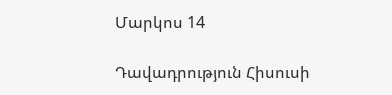Մարկոս 14

Դավադրություն Հիսուսի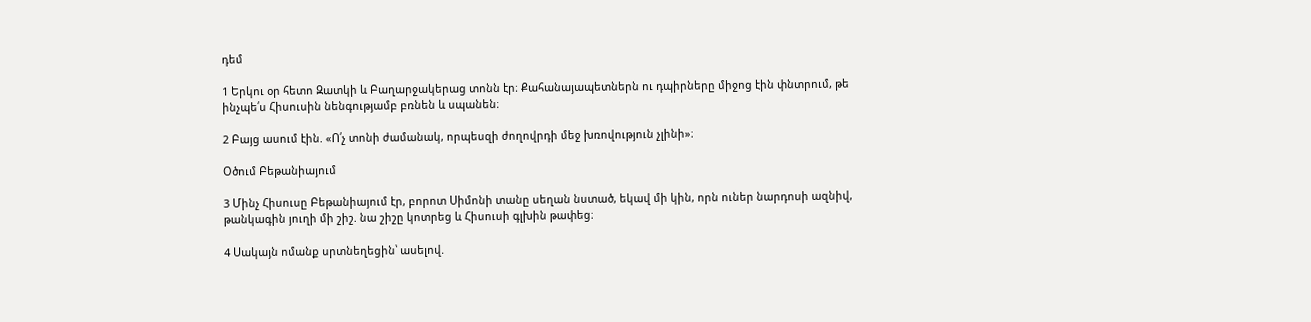դեմ

1 Երկու օր հետո Զատկի և Բաղարջակերաց տոնն էր։ Քահանայապետներն ու դպիրները միջոց էին փնտրում, թե ինչպե՛ս Հիսուսին նենգությամբ բռնեն և սպանեն։

2 Բայց ասում էին. «Ո՛չ տոնի ժամանակ, որպեսզի ժողովրդի մեջ խռովություն չլինի»։

Օծում Բեթանիայում

3 Մինչ Հիսուսը Բեթանիայում էր, բորոտ Սիմոնի տանը սեղան նստած, եկավ մի կին, որն ուներ նարդոսի ազնիվ, թանկագին յուղի մի շիշ. նա շիշը կոտրեց և Հիսուսի գլխին թափեց։

4 Սակայն ոմանք սրտնեղեցին՝ ասելով.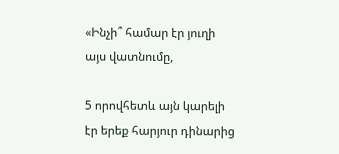«Ինչի՞ համար էր յուղի այս վատնումը,

5 որովհետև այն կարելի էր երեք հարյուր դինարից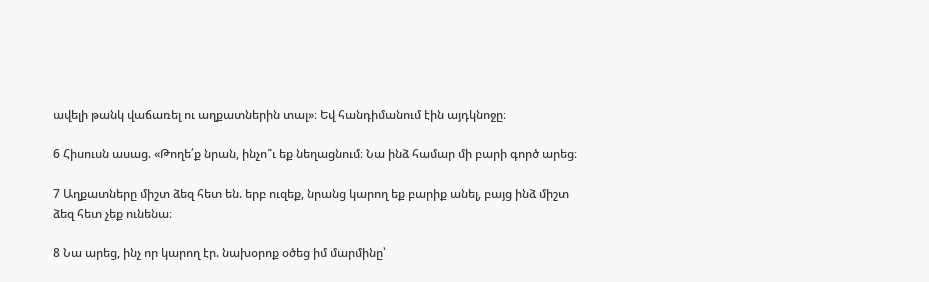ավելի թանկ վաճառել ու աղքատներին տալ»։ Եվ հանդիմանում էին այդկնոջը։

6 Հիսուսն ասաց. «Թողե՛ք նրան, ինչո՞ւ եք նեղացնում։ Նա ինձ համար մի բարի գործ արեց։

7 Աղքատները միշտ ձեզ հետ են. երբ ուզեք, նրանց կարող եք բարիք անել, բայց ինձ միշտ ձեզ հետ չեք ունենա։

8 Նա արեց, ինչ որ կարող էր. նախօրոք օծեց իմ մարմինը՝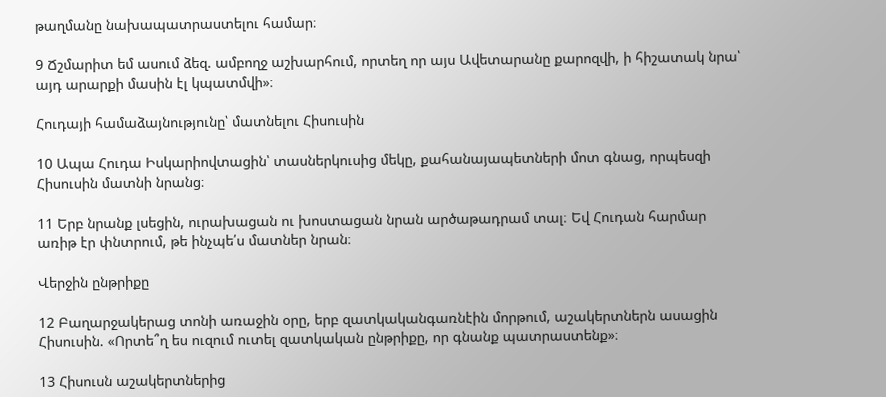թաղմանը նախապատրաստելու համար։

9 Ճշմարիտ եմ ասում ձեզ. ամբողջ աշխարհում, որտեղ որ այս Ավետարանը քարոզվի, ի հիշատակ նրա՝ այդ արարքի մասին էլ կպատմվի»։

Հուդայի համաձայնությունը՝ մատնելու Հիսուսին

10 Ապա Հուդա Իսկարիովտացին՝ տասներկուսից մեկը, քահանայապետների մոտ գնաց, որպեսզի Հիսուսին մատնի նրանց։

11 Երբ նրանք լսեցին, ուրախացան ու խոստացան նրան արծաթադրամ տալ։ Եվ Հուդան հարմար առիթ էր փնտրում, թե ինչպե՛ս մատներ նրան։

Վերջին ընթրիքը

12 Բաղարջակերաց տոնի առաջին օրը, երբ զատկականգառնէին մորթում, աշակերտներն ասացին Հիսուսին. «Որտե՞ղ ես ուզում ուտել զատկական ընթրիքը, որ գնանք պատրաստենք»։

13 Հիսուսն աշակերտներից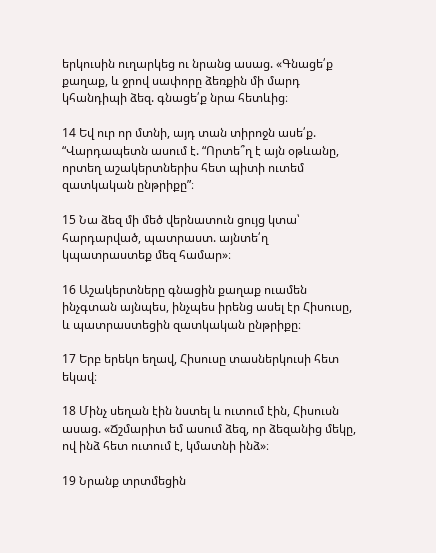երկուսին ուղարկեց ու նրանց ասաց. «Գնացե՛ք քաղաք, և ջրով սափորը ձեռքին մի մարդ կհանդիպի ձեզ. գնացե՛ք նրա հետևից։

14 Եվ ուր որ մտնի, այդ տան տիրոջն ասե՛ք. “Վարդապետն ասում է. “Որտե՞ղ է այն օթևանը, որտեղ աշակերտներիս հետ պիտի ուտեմ զատկական ընթրիքը”։

15 Նա ձեզ մի մեծ վերնատուն ցույց կտա՝ հարդարված, պատրաստ. այնտե՛ղ կպատրաստեք մեզ համար»։

16 Աշակերտները գնացին քաղաք ուամեն ինչգտան այնպես, ինչպես իրենց ասել էր Հիսուսը, և պատրաստեցին զատկական ընթրիքը։

17 Երբ երեկո եղավ, Հիսուսը տասներկուսի հետ եկավ։

18 Մինչ սեղան էին նստել և ուտում էին, Հիսուսն ասաց. «Ճշմարիտ եմ ասում ձեզ, որ ձեզանից մեկը, ով ինձ հետ ուտում է, կմատնի ինձ»։

19 Նրանք տրտմեցին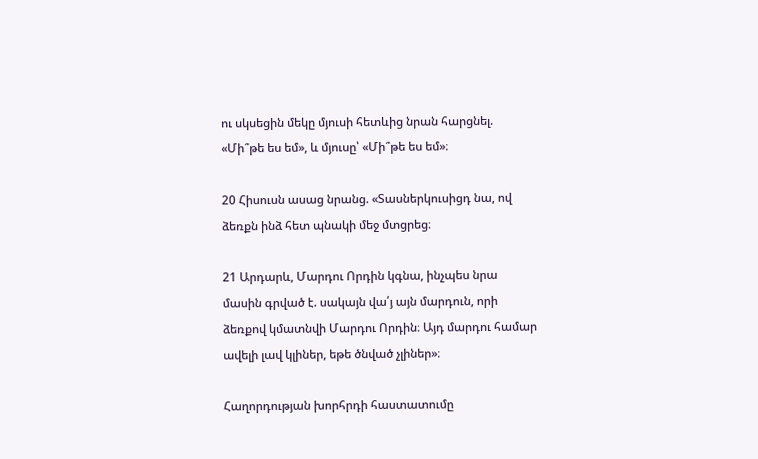ու սկսեցին մեկը մյուսի հետևից նրան հարցնել. «Մի՞թե ես եմ», և մյուսը՝ «Մի՞թե ես եմ»։

20 Հիսուսն ասաց նրանց. «Տասներկուսիցդ նա, ով ձեռքն ինձ հետ պնակի մեջ մտցրեց։

21 Արդարև, Մարդու Որդին կգնա, ինչպես նրա մասին գրված է. սակայն վա՛յ այն մարդուն, որի ձեռքով կմատնվի Մարդու Որդին։ Այդ մարդու համար ավելի լավ կլիներ, եթե ծնված չլիներ»։

Հաղորդության խորհրդի հաստատումը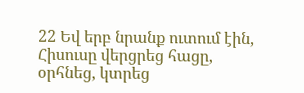22 Եվ երբ նրանք ուտում էին, Հիսուսը վերցրեց հացը, օրհնեց, կտրեց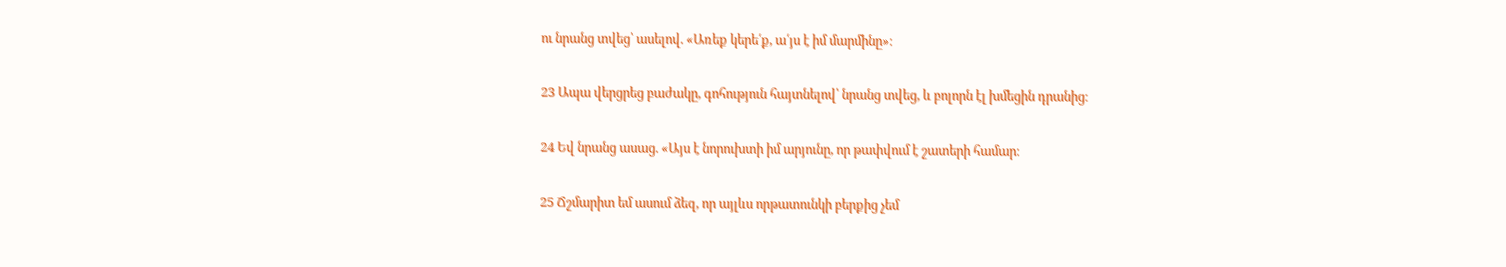ու նրանց տվեց՝ ասելով. «Առեք կերե՛ք, ա՛յս է իմ մարմինը»։

23 Ապա վերցրեց բաժակը, գոհություն հայտնելով՝ նրանց տվեց, և բոլորն էլ խմեցին դրանից։

24 Եվ նրանց ասաց. «Այս է նորուխտի իմ արյունը, որ թափվում է շատերի համար։

25 Ճշմարիտ եմ ասում ձեզ, որ այլևս որթատունկի բերքից չեմ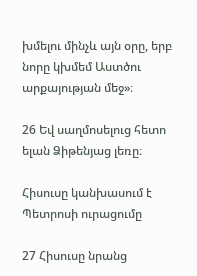խմելու մինչև այն օրը, երբ նորը կխմեմ Աստծու արքայության մեջ»։

26 Եվ սաղմոսելուց հետո ելան Ձիթենյաց լեռը։

Հիսուսը կանխասում է Պետրոսի ուրացումը

27 Հիսուսը նրանց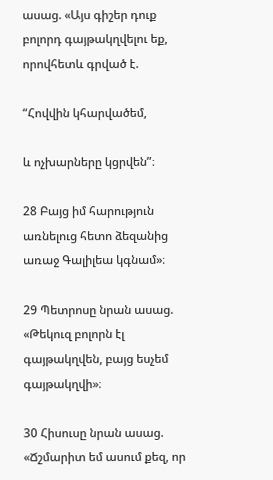ասաց. «Այս գիշեր դուք բոլորդ գայթակղվելու եք, որովհետև գրված է.

“Հովվին կհարվածեմ,

և ոչխարները կցրվեն”։

28 Բայց իմ հարություն առնելուց հետո ձեզանից առաջ Գալիլեա կգնամ»։

29 Պետրոսը նրան ասաց. «Թեկուզ բոլորն էլ գայթակղվեն, բայց եսչեմ գայթակղվի»։

30 Հիսուսը նրան ասաց. «Ճշմարիտ եմ ասում քեզ, որ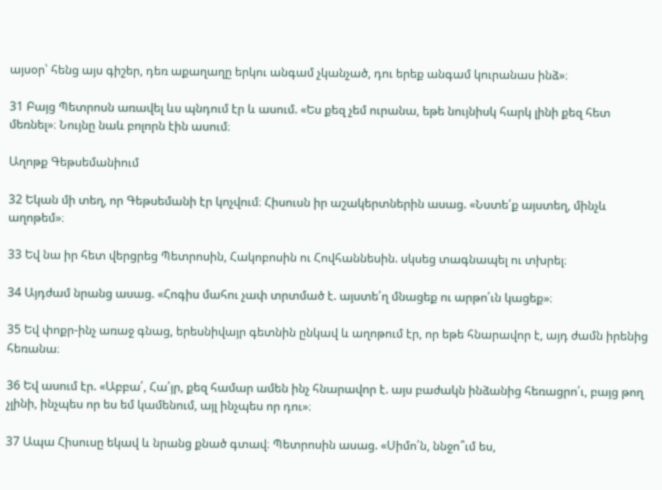այսօր՝ հենց այս գիշեր, դեռ աքաղաղը երկու անգամ չկանչած, դու երեք անգամ կուրանաս ինձ»։

31 Բայց Պետրոսն առավել ևս պնդում էր և ասում. «Ես քեզ չեմ ուրանա, եթե նույնիսկ հարկ լինի քեզ հետ մեռնել»։ Նույնը նաև բոլորն էին ասում։

Աղոթք Գեթսեմանիում

32 Եկան մի տեղ, որ Գեթսեմանի էր կոչվում։ Հիսուսն իր աշակերտներին ասաց. «Նստե՛ք այստեղ, մինչև աղոթեմ»։

33 Եվ նա իր հետ վերցրեց Պետրոսին, Հակոբոսին ու Հովհաննեսին. սկսեց տագնապել ու տխրել։

34 Այդժամ նրանց ասաց. «Հոգիս մահու չափ տրտմած է. այստե՛ղ մնացեք ու արթո՛ւն կացեք»։

35 Եվ փոքր-ինչ առաջ գնաց, երեսնիվայր գետնին ընկավ և աղոթում էր, որ եթե հնարավոր է, այդ ժամն իրենից հեռանա։

36 Եվ ասում էր. «Աբբա՛, Հա՛յր, քեզ համար ամեն ինչ հնարավոր է. այս բաժակն ինձանից հեռացրո՛ւ, բայց թող չլինի, ինչպես որ ես եմ կամենում, այլ ինչպես որ դու»։

37 Ապա Հիսուսը եկավ և նրանց քնած գտավ։ Պետրոսին ասաց. «Սիմո՛ն, ննջո՞ւմ ես,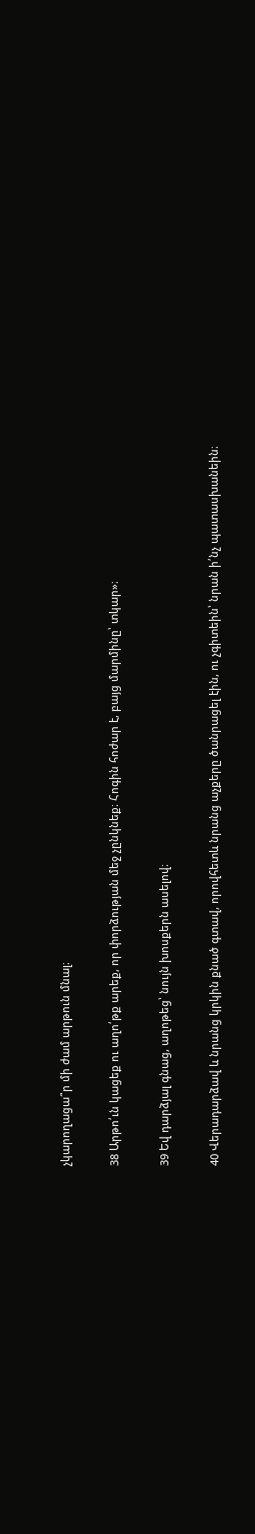չկարողացա՞ր մի ժամ արթուն մնալ։

38 Արթո՛ւն կացեք ու աղո՛թք արեք, որ փորձության մեջ չընկնեք։ Հոգին հոժար է, բայց մարմինը՝ տկար»։

39 Եվ դարձյալ գնաց, աղոթեց՝ նույն խոսքերն ասելով։

40 Վերադարձավ և նրանց կրկին քնած գտավ, որովհետև նրանց աչքերը ծանրացել էին, ու չգիտեին՝ նրան ի՛նչ պատասխանեին։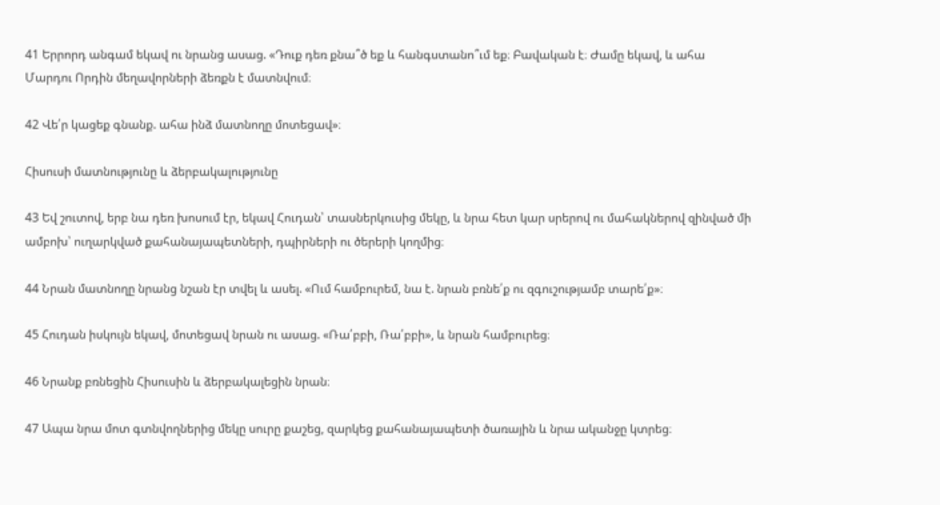41 Երրորդ անգամ եկավ ու նրանց ասաց. «Դուք դեռ քնա՞ծ եք և հանգստանո՞ւմ եք։ Բավական է։ Ժամը եկավ, և ահա Մարդու Որդին մեղավորների ձեռքն է մատնվում։

42 Վե՛ր կացեք գնանք. ահա ինձ մատնողը մոտեցավ»։

Հիսուսի մատնությունը և ձերբակալությունը

43 Եվ շուտով, երբ նա դեռ խոսում էր, եկավ Հուդան՝ տասներկուսից մեկը, և նրա հետ կար սրերով ու մահակներով զինված մի ամբոխ՝ ուղարկված քահանայապետների, դպիրների ու ծերերի կողմից։

44 Նրան մատնողը նրանց նշան էր տվել և ասել. «Ում համբուրեմ, նա է. նրան բռնե՛ք ու զգուշությամբ տարե՛ք»։

45 Հուդան իսկույն եկավ, մոտեցավ նրան ու ասաց. «Ռա՛բբի, Ռա՛բբի», և նրան համբուրեց։

46 Նրանք բռնեցին Հիսուսին և ձերբակալեցին նրան։

47 Ապա նրա մոտ գտնվողներից մեկը սուրը քաշեց, զարկեց քահանայապետի ծառային և նրա ականջը կտրեց։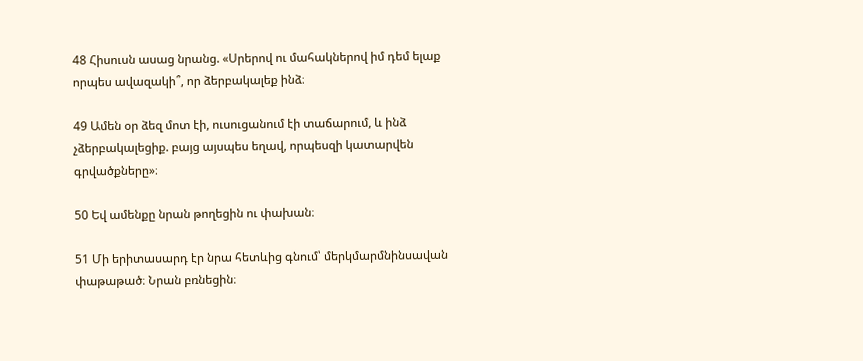48 Հիսուսն ասաց նրանց. «Սրերով ու մահակներով իմ դեմ ելաք որպես ավազակի՞, որ ձերբակալեք ինձ։

49 Ամեն օր ձեզ մոտ էի, ուսուցանում էի տաճարում, և ինձ չձերբակալեցիք. բայց այսպես եղավ, որպեսզի կատարվեն գրվածքները»։

50 Եվ ամենքը նրան թողեցին ու փախան։

51 Մի երիտասարդ էր նրա հետևից գնում՝ մերկմարմնինսավան փաթաթած։ Նրան բռնեցին։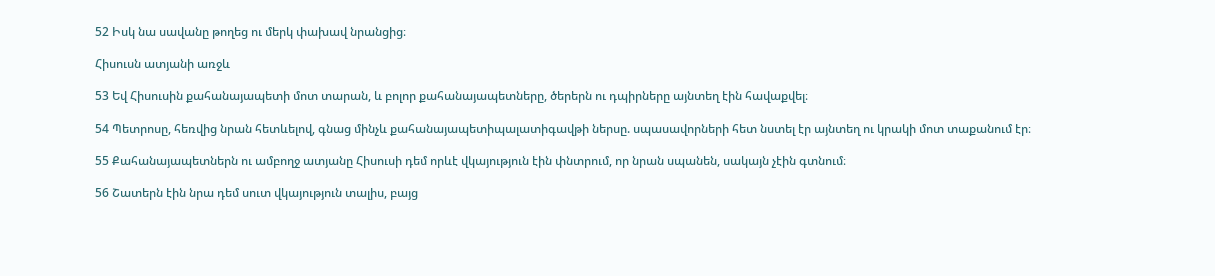52 Իսկ նա սավանը թողեց ու մերկ փախավ նրանցից։

Հիսուսն ատյանի առջև

53 Եվ Հիսուսին քահանայապետի մոտ տարան, և բոլոր քահանայապետները, ծերերն ու դպիրները այնտեղ էին հավաքվել։

54 Պետրոսը, հեռվից նրան հետևելով, գնաց մինչև քահանայապետիպալատիգավթի ներսը. սպասավորների հետ նստել էր այնտեղ ու կրակի մոտ տաքանում էր։

55 Քահանայապետներն ու ամբողջ ատյանը Հիսուսի դեմ որևէ վկայություն էին փնտրում, որ նրան սպանեն, սակայն չէին գտնում։

56 Շատերն էին նրա դեմ սուտ վկայություն տալիս, բայց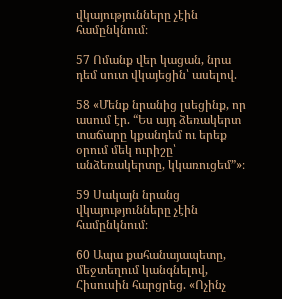վկայությունները չէին համընկնում։

57 Ոմանք վեր կացան, նրա դեմ սուտ վկայեցին՝ ասելով.

58 «Մենք նրանից լսեցինք, որ ասում էր. “Ես այդ ձեռակերտ տաճարը կքանդեմ ու երեք օրում մեկ ուրիշը՝ անձեռակերտը, կկառուցեմ”»։

59 Սակայն նրանց վկայությունները չէին համընկնում։

60 Ապա քահանայապետը, մեջտեղում կանգնելով, Հիսուսին հարցրեց. «Ոչինչ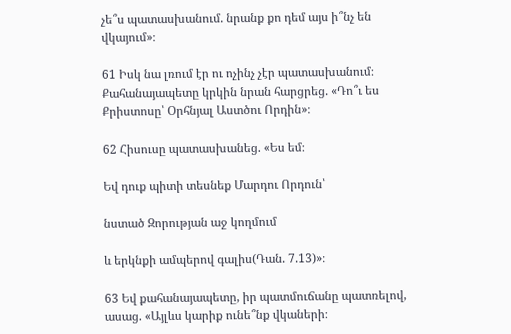չե՞ս պատասխանում. նրանք քո դեմ այս ի՞նչ են վկայում»։

61 Իսկ նա լռում էր ու ոչինչ չէր պատասխանում։ Քահանայապետը կրկին նրան հարցրեց. «Դո՞ւ ես Քրիստոսը՝ Օրհնյալ Աստծու Որդին»։

62 Հիսուսը պատասխանեց. «Ես եմ։

Եվ դուք պիտի տեսնեք Մարդու Որդուն՝

նստած Զորության աջ կողմում

և երկնքի ամպերով գալիս(Դան. 7.13)»։

63 Եվ քահանայապետը, իր պատմուճանը պատռելով, ասաց. «Այլևս կարիք ունե՞նք վկաների։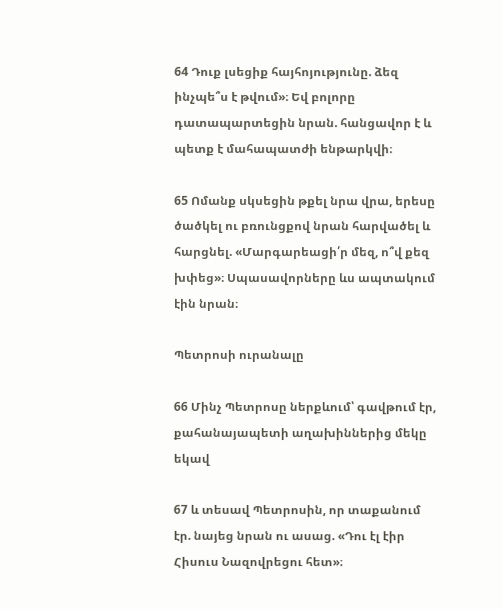64 Դուք լսեցիք հայհոյությունը. ձեզ ինչպե՞ս է թվում»։ Եվ բոլորը դատապարտեցին նրան. հանցավոր է և պետք է մահապատժի ենթարկվի։

65 Ոմանք սկսեցին թքել նրա վրա, երեսը ծածկել ու բռունցքով նրան հարվածել և հարցնել. «Մարգարեացի՛ր մեզ, ո՞վ քեզ խփեց»։ Սպասավորները ևս ապտակում էին նրան։

Պետրոսի ուրանալը

66 Մինչ Պետրոսը ներքևում՝ գավթում էր, քահանայապետի աղախիններից մեկը եկավ

67 և տեսավ Պետրոսին, որ տաքանում էր. նայեց նրան ու ասաց. «Դու էլ էիր Հիսուս Նազովրեցու հետ»։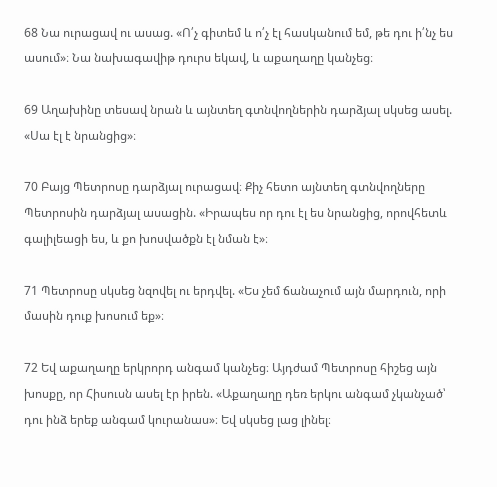68 Նա ուրացավ ու ասաց. «Ո՛չ գիտեմ և ո՛չ էլ հասկանում եմ, թե դու ի՛նչ ես ասում»։ Նա նախագավիթ դուրս եկավ, և աքաղաղը կանչեց։

69 Աղախինը տեսավ նրան և այնտեղ գտնվողներին դարձյալ սկսեց ասել. «Սա էլ է նրանցից»։

70 Բայց Պետրոսը դարձյալ ուրացավ։ Քիչ հետո այնտեղ գտնվողները Պետրոսին դարձյալ ասացին. «Իրապես որ դու էլ ես նրանցից, որովհետև գալիլեացի ես, և քո խոսվածքն էլ նման է»։

71 Պետրոսը սկսեց նզովել ու երդվել. «Ես չեմ ճանաչում այն մարդուն, որի մասին դուք խոսում եք»։

72 Եվ աքաղաղը երկրորդ անգամ կանչեց։ Այդժամ Պետրոսը հիշեց այն խոսքը, որ Հիսուսն ասել էր իրեն. «Աքաղաղը դեռ երկու անգամ չկանչած՝ դու ինձ երեք անգամ կուրանաս»։ Եվ սկսեց լաց լինել։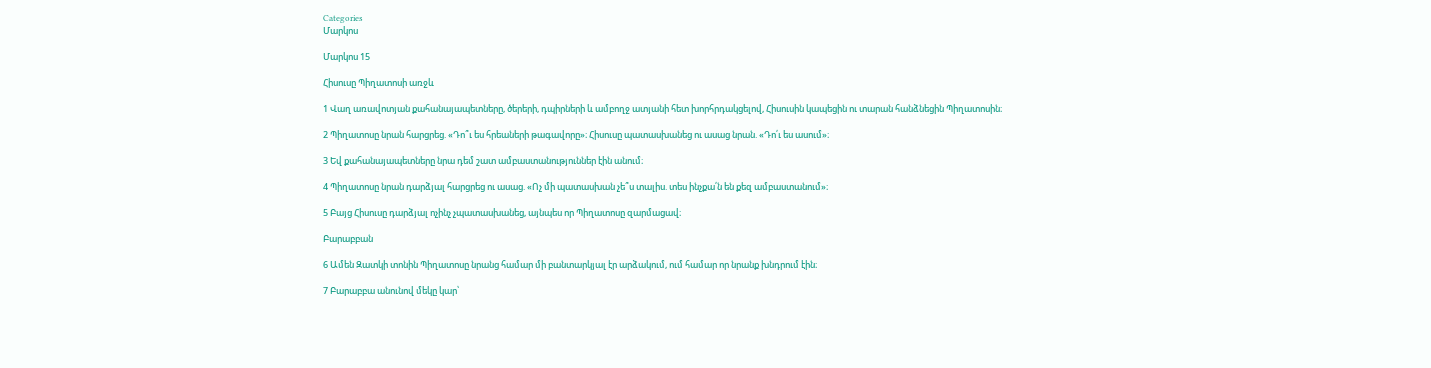Categories
Մարկոս

Մարկոս 15

Հիսուսը Պիղատոսի առջև

1 Վաղ առավոտյան քահանայապետները, ծերերի, դպիրների և ամբողջ ատյանի հետ խորհրդակցելով, Հիսուսին կապեցին ու տարան հանձնեցին Պիղատոսին։

2 Պիղատոսը նրան հարցրեց. «Դո՞ւ ես հրեաների թագավորը»։ Հիսուսը պատասխանեց ու ասաց նրան. «Դո՛ւ ես ասում»։

3 Եվ քահանայապետները նրա դեմ շատ ամբաստանություններ էին անում։

4 Պիղատոսը նրան դարձյալ հարցրեց ու ասաց. «Ոչ մի պատասխան չե՞ս տալիս. տես ինչքա՛ն են քեզ ամբաստանում»։

5 Բայց Հիսուսը դարձյալ ոչինչ չպատասխանեց, այնպես որ Պիղատոսը զարմացավ։

Բարաբբան

6 Ամեն Զատկի տոնին Պիղատոսը նրանց համար մի բանտարկյալ էր արձակում, ում համար որ նրանք խնդրում էին։

7 Բարաբբա անունով մեկը կար՝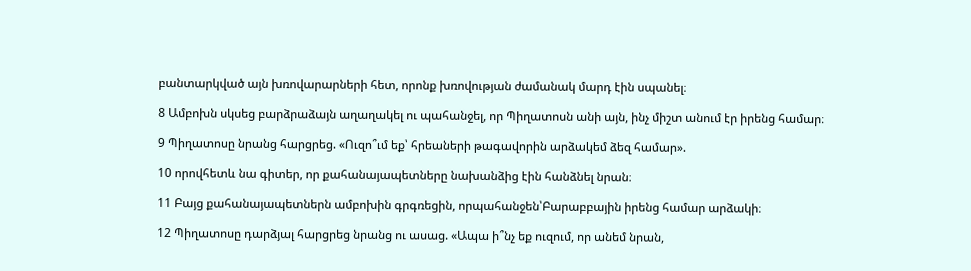բանտարկված այն խռովարարների հետ, որոնք խռովության ժամանակ մարդ էին սպանել։

8 Ամբոխն սկսեց բարձրաձայն աղաղակել ու պահանջել, որ Պիղատոսն անի այն, ինչ միշտ անում էր իրենց համար։

9 Պիղատոսը նրանց հարցրեց. «Ուզո՞ւմ եք՝ հրեաների թագավորին արձակեմ ձեզ համար».

10 որովհետև նա գիտեր, որ քահանայապետները նախանձից էին հանձնել նրան։

11 Բայց քահանայապետներն ամբոխին գրգռեցին, որպահանջեն՝Բարաբբային իրենց համար արձակի։

12 Պիղատոսը դարձյալ հարցրեց նրանց ու ասաց. «Ապա ի՞նչ եք ուզում, որ անեմ նրան,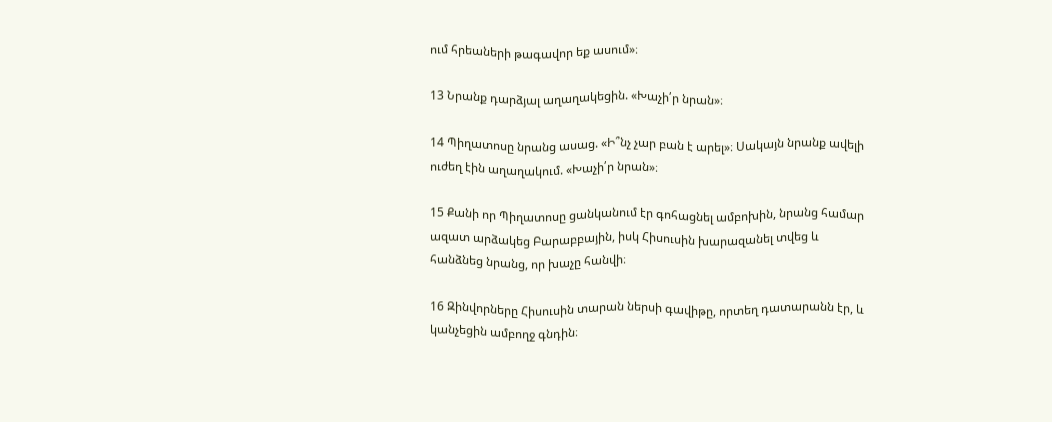ում հրեաների թագավոր եք ասում»։

13 Նրանք դարձյալ աղաղակեցին. «Խաչի՛ր նրան»։

14 Պիղատոսը նրանց ասաց. «Ի՞նչ չար բան է արել»։ Սակայն նրանք ավելի ուժեղ էին աղաղակում. «Խաչի՛ր նրան»։

15 Քանի որ Պիղատոսը ցանկանում էր գոհացնել ամբոխին, նրանց համար ազատ արձակեց Բարաբբային, իսկ Հիսուսին խարազանել տվեց և հանձնեց նրանց, որ խաչը հանվի։

16 Զինվորները Հիսուսին տարան ներսի գավիթը, որտեղ դատարանն էր, և կանչեցին ամբողջ գնդին։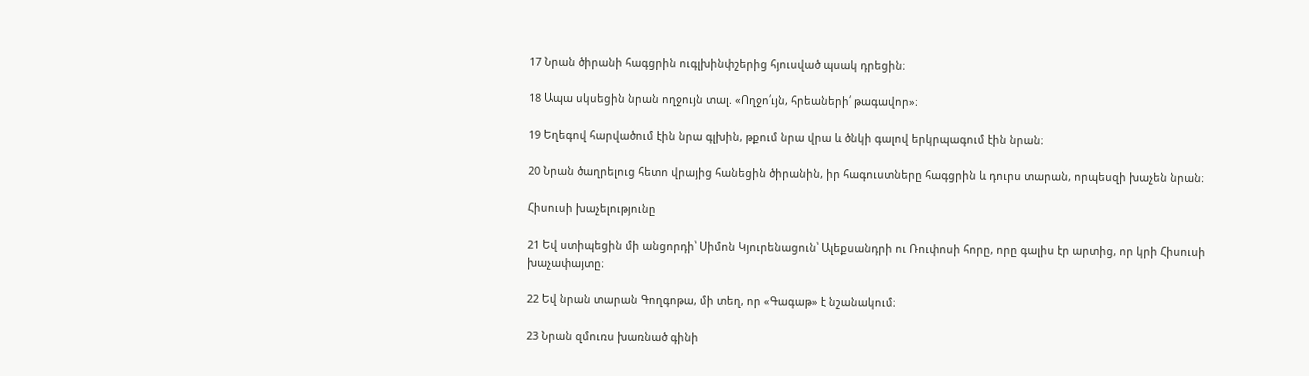17 Նրան ծիրանի հագցրին ուգլխինփշերից հյուսված պսակ դրեցին։

18 Ապա սկսեցին նրան ողջույն տալ. «Ողջո՛ւյն, հրեաների՛ թագավոր»։

19 Եղեգով հարվածում էին նրա գլխին, թքում նրա վրա և ծնկի գալով երկրպագում էին նրան։

20 Նրան ծաղրելուց հետո վրայից հանեցին ծիրանին, իր հագուստները հագցրին և դուրս տարան, որպեսզի խաչեն նրան։

Հիսուսի խաչելությունը

21 Եվ ստիպեցին մի անցորդի՝ Սիմոն Կյուրենացուն՝ Ալեքսանդրի ու Ռուփոսի հորը, որը գալիս էր արտից, որ կրի Հիսուսի խաչափայտը։

22 Եվ նրան տարան Գողգոթա, մի տեղ, որ «Գագաթ» է նշանակում։

23 Նրան զմուռս խառնած գինի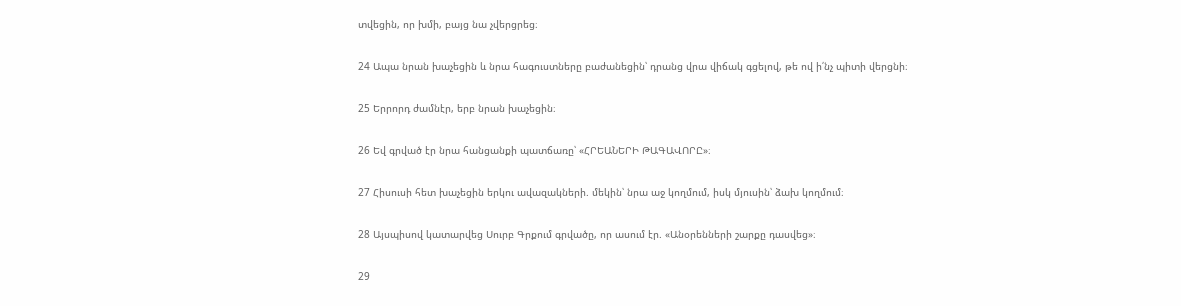տվեցին, որ խմի, բայց նա չվերցրեց։

24 Ապա նրան խաչեցին և նրա հագուստները բաժանեցին՝ դրանց վրա վիճակ գցելով, թե ով ի՛նչ պիտի վերցնի։

25 Երրորդ ժամնէր, երբ նրան խաչեցին։

26 Եվ գրված էր նրա հանցանքի պատճառը՝ «ՀՐԵԱՆԵՐԻ ԹԱԳԱՎՈՐԸ»։

27 Հիսուսի հետ խաչեցին երկու ավազակների. մեկին՝ նրա աջ կողմում, իսկ մյուսին՝ ձախ կողմում։

28 Այսպիսով կատարվեց Սուրբ Գրքում գրվածը, որ ասում էր. «Անօրենների շարքը դասվեց»։

29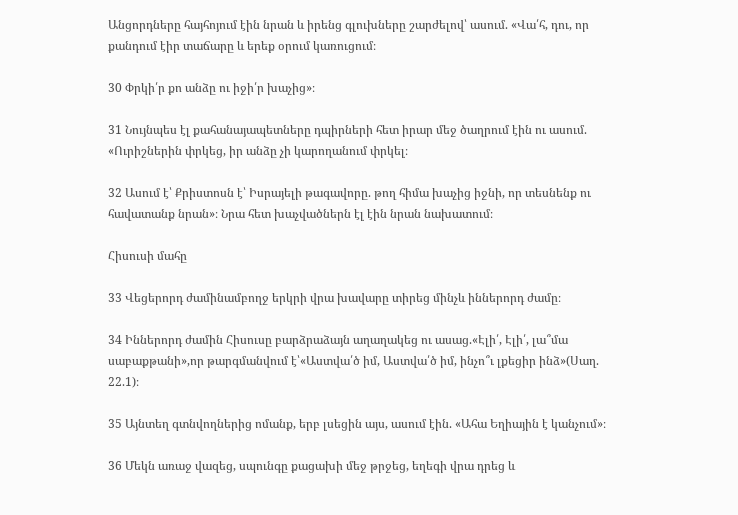Անցորդները հայհոյում էին նրան և իրենց գլուխները շարժելով՝ ասում. «Վա՛հ, դու, որ քանդում էիր տաճարը և երեք օրում կառուցում։

30 Փրկի՛ր քո անձը ու իջի՛ր խաչից»։

31 Նույնպես էլ քահանայապետները դպիրների հետ իրար մեջ ծաղրում էին ու ասում. «Ուրիշներին փրկեց, իր անձը չի կարողանում փրկել։

32 Ասում է՝ Քրիստոսն է՝ Իսրայելի թագավորը. թող հիմա խաչից իջնի, որ տեսնենք ու հավատանք նրան»։ Նրա հետ խաչվածներն էլ էին նրան նախատում։

Հիսուսի մահը

33 Վեցերորդ ժամինամբողջ երկրի վրա խավարը տիրեց մինչև իններորդ ժամը։

34 Իններորդ ժամին Հիսուսը բարձրաձայն աղաղակեց ու ասաց.«Էլի՛, Էլի՛, լա՞մա սաբաքթանի»,որ թարգմանվում է՝«Աստվա՛ծ իմ, Աստվա՛ծ իմ, ինչո՞ւ լքեցիր ինձ»(Սաղ. 22.1)։

35 Այնտեղ գտնվողներից ոմանք, երբ լսեցին այս, ասում էին. «Ահա Եղիային է կանչում»։

36 Մեկն առաջ վազեց, սպունգը քացախի մեջ թրջեց, եղեգի վրա դրեց և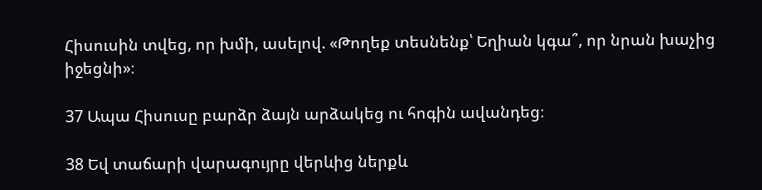Հիսուսին տվեց, որ խմի, ասելով. «Թողեք տեսնենք՝ Եղիան կգա՞, որ նրան խաչից իջեցնի»։

37 Ապա Հիսուսը բարձր ձայն արձակեց ու հոգին ավանդեց։

38 Եվ տաճարի վարագույրը վերևից ներքև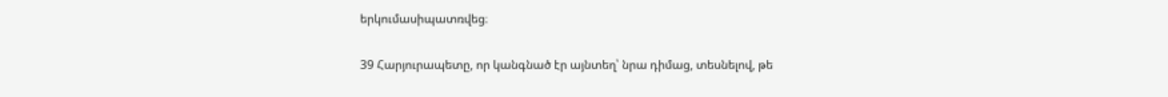երկումասիպատռվեց։

39 Հարյուրապետը, որ կանգնած էր այնտեղ՝ նրա դիմաց, տեսնելով, թե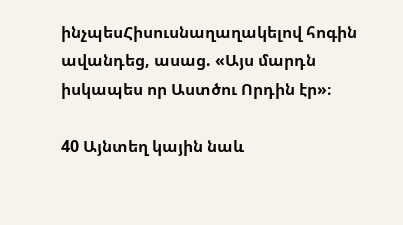ինչպեսՀիսուսնաղաղակելով հոգին ավանդեց, ասաց. «Այս մարդն իսկապես որ Աստծու Որդին էր»։

40 Այնտեղ կային նաև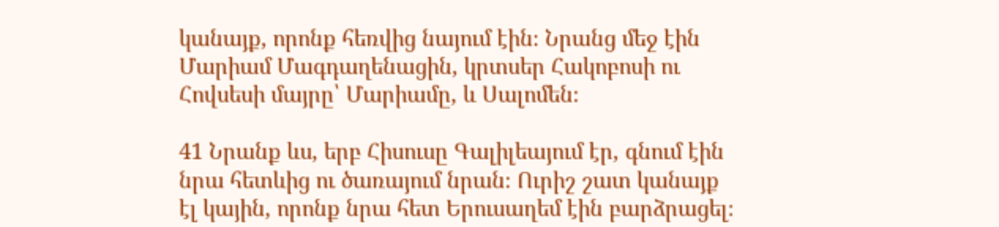կանայք, որոնք հեռվից նայում էին։ Նրանց մեջ էին Մարիամ Մագդաղենացին, կրտսեր Հակոբոսի ու Հովսեսի մայրը՝ Մարիամը, և Սալոմեն։

41 Նրանք ևս, երբ Հիսուսը Գալիլեայում էր, գնում էին նրա հետևից ու ծառայում նրան։ Ուրիշ շատ կանայք էլ կային, որոնք նրա հետ Երուսաղեմ էին բարձրացել։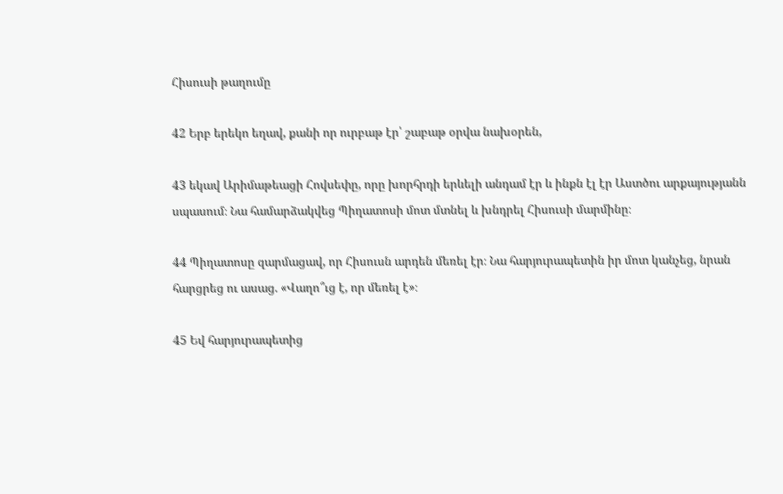Հիսուսի թաղումը

42 Երբ երեկո եղավ, քանի որ ուրբաթ էր՝ շաբաթ օրվա նախօրեն,

43 եկավ Արիմաթեացի Հովսեփը, որը խորհրդի երևելի անդամ էր և ինքն էլ էր Աստծու արքայությանն սպասում։ Նա համարձակվեց Պիղատոսի մոտ մտնել և խնդրել Հիսուսի մարմինը։

44 Պիղատոսը զարմացավ, որ Հիսուսն արդեն մեռել էր։ Նա հարյուրապետին իր մոտ կանչեց, նրան հարցրեց ու ասաց. «Վաղո՞ւց է, որ մեռել է»։

45 Եվ հարյուրապետից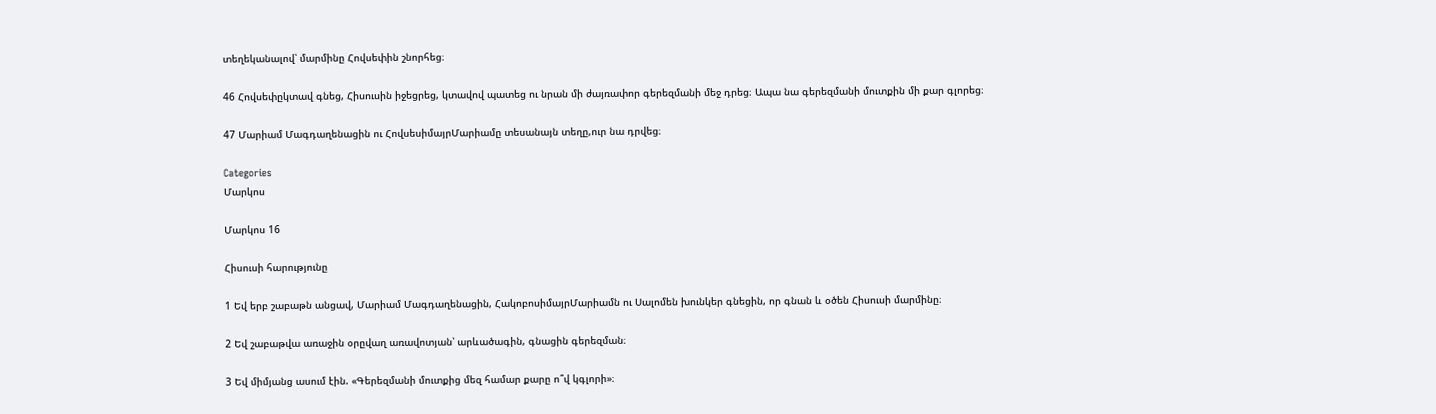տեղեկանալով՝ մարմինը Հովսեփին շնորհեց։

46 Հովսեփըկտավ գնեց, Հիսուսին իջեցրեց, կտավով պատեց ու նրան մի ժայռափոր գերեզմանի մեջ դրեց։ Ապա նա գերեզմանի մուտքին մի քար գլորեց։

47 Մարիամ Մագդաղենացին ու ՀովսեսիմայրՄարիամը տեսանայն տեղը,ուր նա դրվեց։

Categories
Մարկոս

Մարկոս 16

Հիսուսի հարությունը

1 Եվ երբ շաբաթն անցավ, Մարիամ Մագդաղենացին, ՀակոբոսիմայրՄարիամն ու Սալոմեն խունկեր գնեցին, որ գնան և օծեն Հիսուսի մարմինը։

2 Եվ շաբաթվա առաջին օրըվաղ առավոտյան՝ արևածագին, գնացին գերեզման։

3 Եվ միմյանց ասում էին. «Գերեզմանի մուտքից մեզ համար քարը ո՞վ կգլորի»։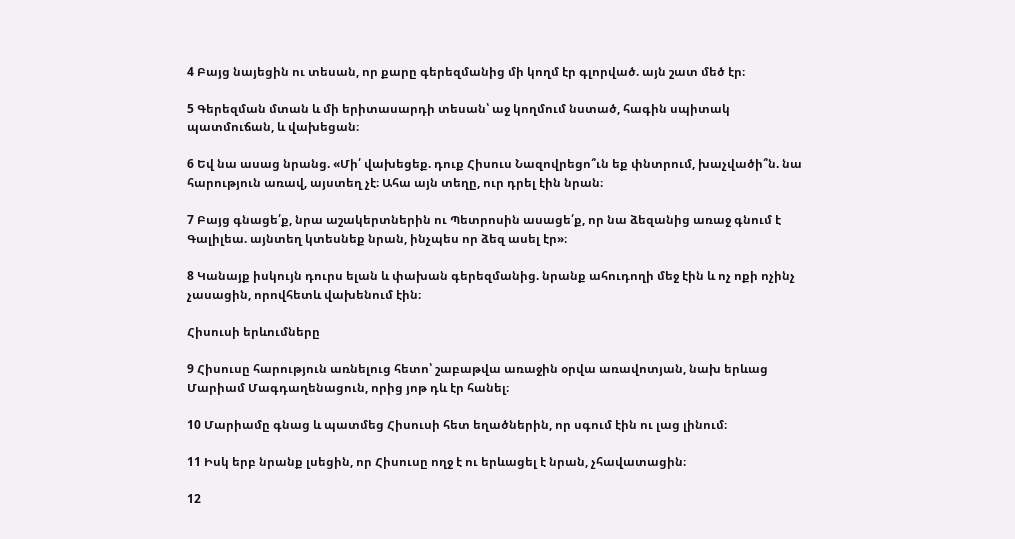4 Բայց նայեցին ու տեսան, որ քարը գերեզմանից մի կողմ էր գլորված. այն շատ մեծ էր։

5 Գերեզման մտան և մի երիտասարդի տեսան՝ աջ կողմում նստած, հագին սպիտակ պատմուճան, և վախեցան։

6 Եվ նա ասաց նրանց. «Մի՛ վախեցեք. դուք Հիսուս Նազովրեցո՞ւն եք փնտրում, խաչվածի՞ն. նա հարություն առավ, այստեղ չէ։ Ահա այն տեղը, ուր դրել էին նրան։

7 Բայց գնացե՛ք, նրա աշակերտներին ու Պետրոսին ասացե՛ք, որ նա ձեզանից առաջ գնում է Գալիլեա. այնտեղ կտեսնեք նրան, ինչպես որ ձեզ ասել էր»։

8 Կանայք իսկույն դուրս ելան և փախան գերեզմանից. նրանք ահուդողի մեջ էին և ոչ ոքի ոչինչ չասացին, որովհետև վախենում էին։

Հիսուսի երևումները

9 Հիսուսը հարություն առնելուց հետո՝ շաբաթվա առաջին օրվա առավոտյան, նախ երևաց Մարիամ Մագդաղենացուն, որից յոթ դև էր հանել։

10 Մարիամը գնաց և պատմեց Հիսուսի հետ եղածներին, որ սգում էին ու լաց լինում։

11 Իսկ երբ նրանք լսեցին, որ Հիսուսը ողջ է ու երևացել է նրան, չհավատացին։

12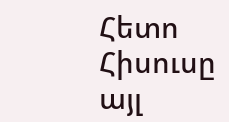Հետո Հիսուսը այլ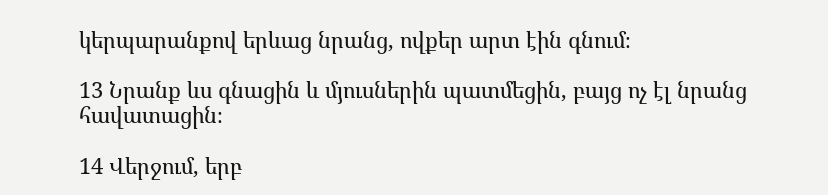կերպարանքով երևաց նրանց, ովքեր արտ էին գնում։

13 Նրանք ևս գնացին և մյուսներին պատմեցին, բայց ոչ էլ նրանց հավատացին։

14 Վերջում, երբ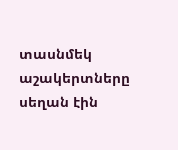տասնմեկ աշակերտները սեղան էին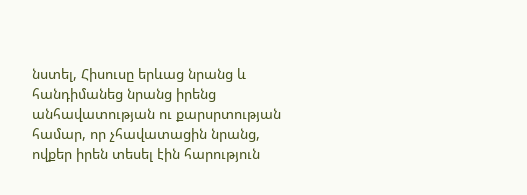նստել, Հիսուսը երևաց նրանց և հանդիմանեց նրանց իրենց անհավատության ու քարսրտության համար, որ չհավատացին նրանց, ովքեր իրեն տեսել էին հարություն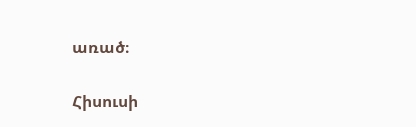առած։

Հիսուսի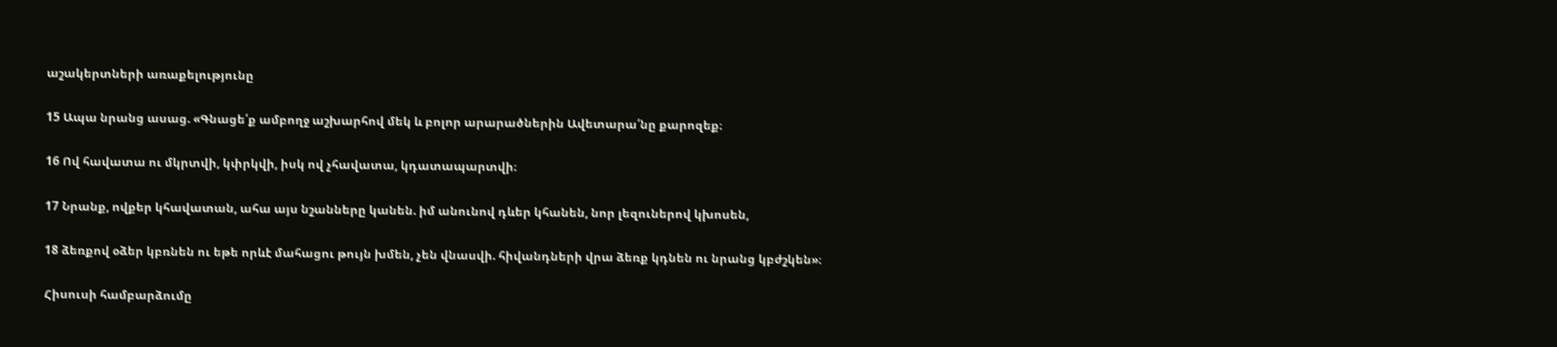աշակերտների առաքելությունը

15 Ապա նրանց ասաց. «Գնացե՛ք ամբողջ աշխարհով մեկ և բոլոր արարածներին Ավետարա՛նը քարոզեք։

16 Ով հավատա ու մկրտվի, կփրկվի, իսկ ով չհավատա, կդատապարտվի։

17 Նրանք, ովքեր կհավատան, ահա այս նշանները կանեն. իմ անունով դևեր կհանեն, նոր լեզուներով կխոսեն,

18 ձեռքով օձեր կբռնեն ու եթե որևէ մահացու թույն խմեն, չեն վնասվի. հիվանդների վրա ձեռք կդնեն ու նրանց կբժշկեն»։

Հիսուսի համբարձումը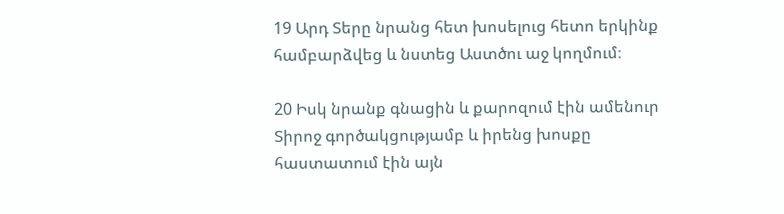19 Արդ Տերը նրանց հետ խոսելուց հետո երկինք համբարձվեց և նստեց Աստծու աջ կողմում։

20 Իսկ նրանք գնացին և քարոզում էին ամենուր Տիրոջ գործակցությամբ և իրենց խոսքը հաստատում էին այն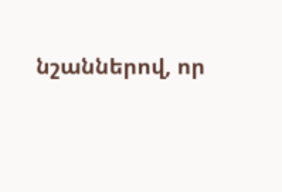նշաններով, որ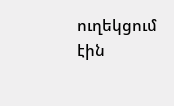ուղեկցում էին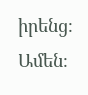իրենց։ Ամեն։